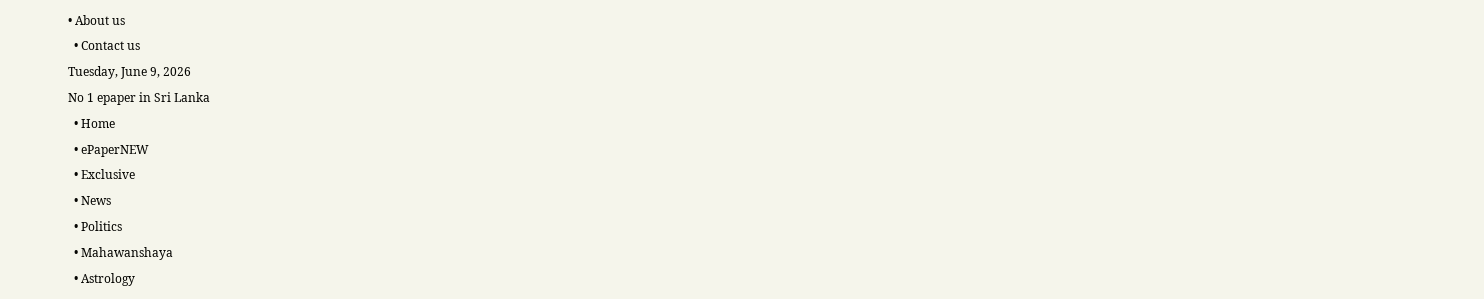• About us
  • Contact us
Tuesday, June 9, 2026
No 1 epaper in Sri Lanka
  • Home
  • ePaperNEW
  • Exclusive
  • News
  • Politics
  • Mahawanshaya
  • Astrology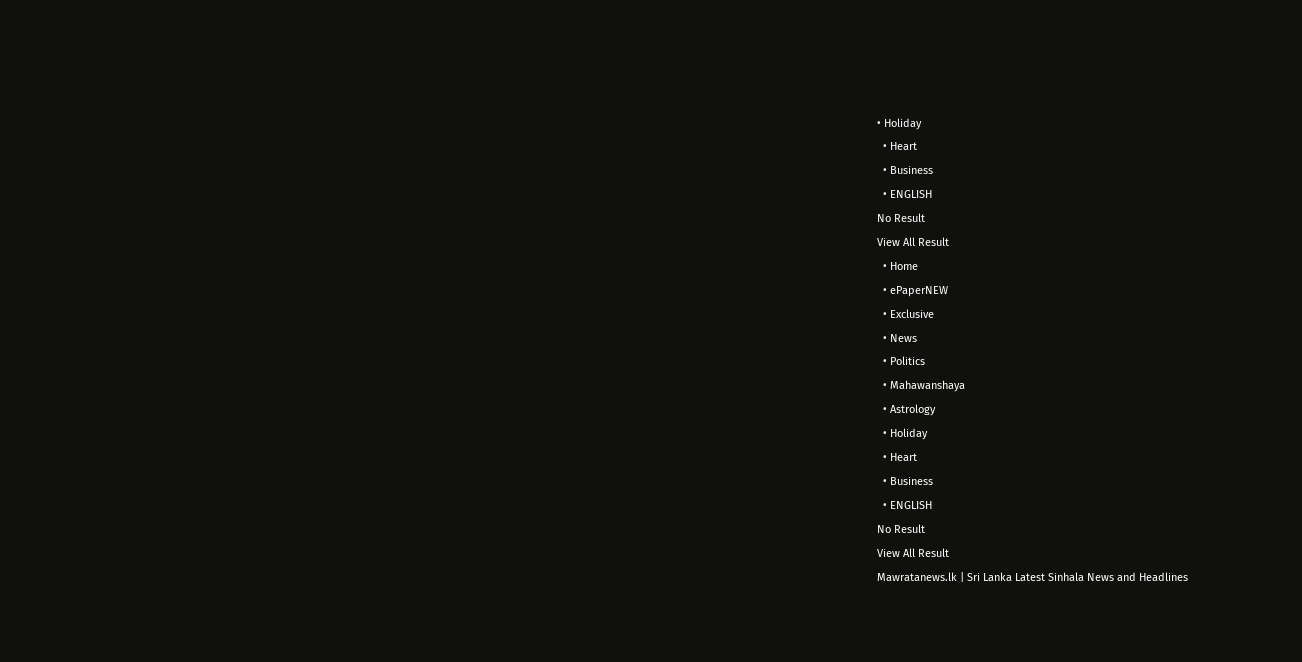• Holiday
  • Heart
  • Business
  • ENGLISH
No Result
View All Result
  • Home
  • ePaperNEW
  • Exclusive
  • News
  • Politics
  • Mahawanshaya
  • Astrology
  • Holiday
  • Heart
  • Business
  • ENGLISH
No Result
View All Result
Mawratanews.lk | Sri Lanka Latest Sinhala News and Headlines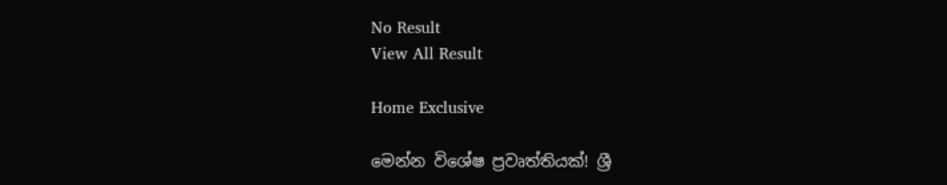No Result
View All Result

Home Exclusive

මෙන්න විශේෂ ප්‍රවෘත්තියක්! ශ්‍රී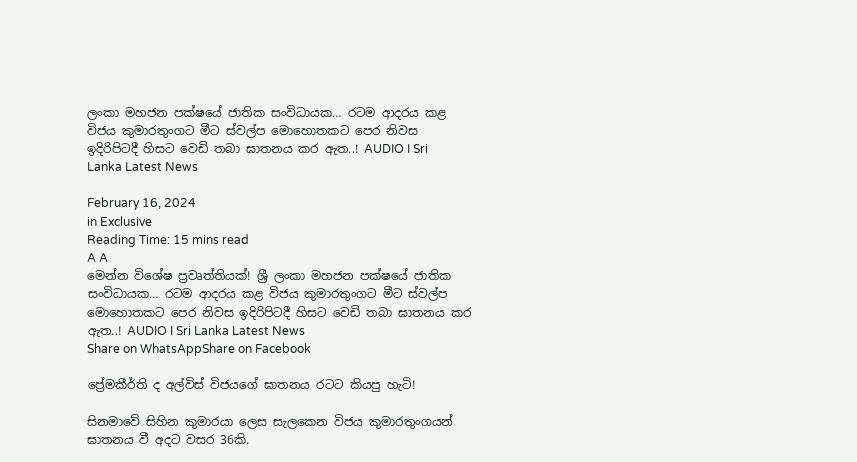ලංකා මහජන පක්ෂයේ ජාතික සංවිධායක… රටම ආදරය කළ විජය කුමාරතුංගට මීට ස්වල්ප මොහොතකට පෙර නිවස ඉදිරිපිටදී හිසට වෙඩි තබා ඝාතනය කර ඇත..! AUDIO I Sri Lanka Latest News

February 16, 2024
in Exclusive
Reading Time: 15 mins read
A A
මෙන්න විශේෂ ප්‍රවෘත්තියක්! ශ්‍රී ලංකා මහජන පක්ෂයේ ජාතික සංවිධායක… රටම ආදරය කළ විජය කුමාරතුංගට මීට ස්වල්ප මොහොතකට පෙර නිවස ඉදිරිපිටදී හිසට වෙඩි තබා ඝාතනය කර ඇත..! AUDIO I Sri Lanka Latest News
Share on WhatsAppShare on Facebook

ප්‍රේමකීර්ති ද අල්විස් විජයගේ ඝාතනය රටට කියපු හැටි!

සිනමාවේ සිහින කුමාරයා ලෙස සැලකෙන විජය කුමාරතුංගයන් ඝාතනය වී අදට වසර 36කි.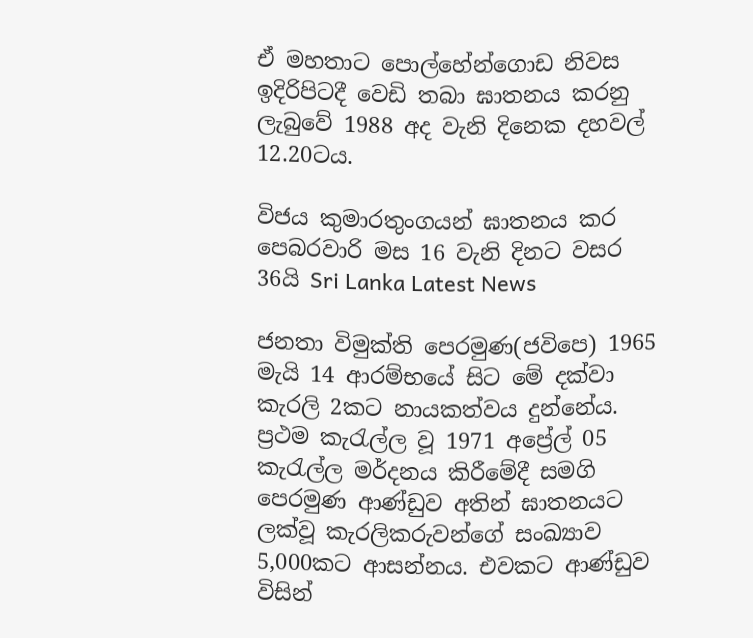ඒ මහතාට ‌පොල්හේන්ගොඩ නිවස ඉදිරිපිටදී වෙඩි තබා ඝාතනය කරනු ලැබුවේ 1988 අද වැනි දිනෙක දහවල් 12.20ටය.

විජය කුමාරතුංගයන් ඝාතනය කර පෙබරවාරි මස 16 වැනි දිනට වසර 36යි Sri Lanka Latest News

ජනතා විමුක්ති පෙරමුණ(ජවිපෙ) 1965 මැයි 14 ආරම්භයේ සිට මේ දක්වා කැරලි 2කට නායකත්වය දුන්නේය. ප්‍රථම කැරැල්ල වූ 1971 අප්‍රේල් 05 කැරැල්ල මර්දනය කිරීමේදී සමගි පෙරමුණ ආණ්ඩුව අතින් ඝාතනයට ලක්වූ කැරලිකරුවන්ගේ සංඛ්‍යාව 5,000කට ආසන්නය. එවකට ආණ්ඩුව විසින්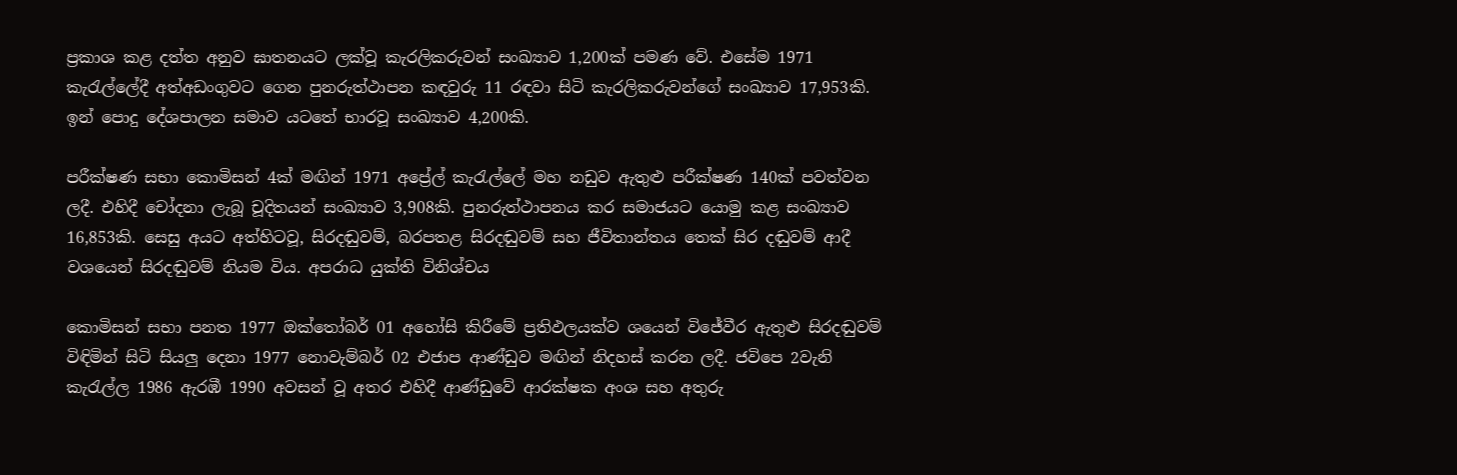ප්‍රකාශ කළ දත්ත අනුව ඝාතනයට ලක්වූ කැරලිකරුවන් සංඛ්‍යාව 1,200ක් පමණ වේ. එසේම 1971 කැරැල්ලේදී අත්අඩංගුවට ගෙන පුනරුත්ථාපන කඳවුරු 11 රඳවා සිටි කැරලිකරුවන්ගේ සංඛ්‍යාව 17,953කි. ඉන් පොදු දේශපාලන සමාව යටතේ භාරවූ සංඛ්‍යාව 4,200කි.

පරීක්ෂණ සභා කොමිසන් 4ක් මඟින් 1971 අප්‍රේල් කැරැල්ලේ මහ නඩුව ඇතුළු පරීක්ෂණ 140ක් පවත්වන ලදී. එහිදී චෝදනා ලැබූ චූදිතයන් සංඛ්‍යාව 3,908කි. පුනරුත්ථාපනය කර සමාජයට යොමු කළ සංඛ්‍යාව 16,853කි. සෙසු අයට අත්හිටවූ, සිරදඬුවම්, බරපතළ සිරදඬුවම් සහ ජීවිතාන්තය තෙක් සිර දඬුවම් ආදී වශයෙන් සිරදඬුවම් නියම විය. අපරාධ යුක්ති විනිශ්චය

කොමිසන් සභා පනත 1977 ඔක්තෝබර් 01 අහෝසි කිරීමේ ප්‍රතිඵලයක්ව ශයෙන් විජේවීර ඇතුළු සිරදඬුවම් විඳිමින් සිටි සියලු දෙනා 1977 නොවැම්බර් 02 එජාප ආණ්ඩුව මඟින් නිදහස් කරන ලදී. ජවිපෙ 2වැනි කැරැල්ල 1986 ඇරඹී 1990 අවසන් වූ අතර එහිදී ආණ්ඩුවේ ආරක්ෂක අංශ සහ අතුරු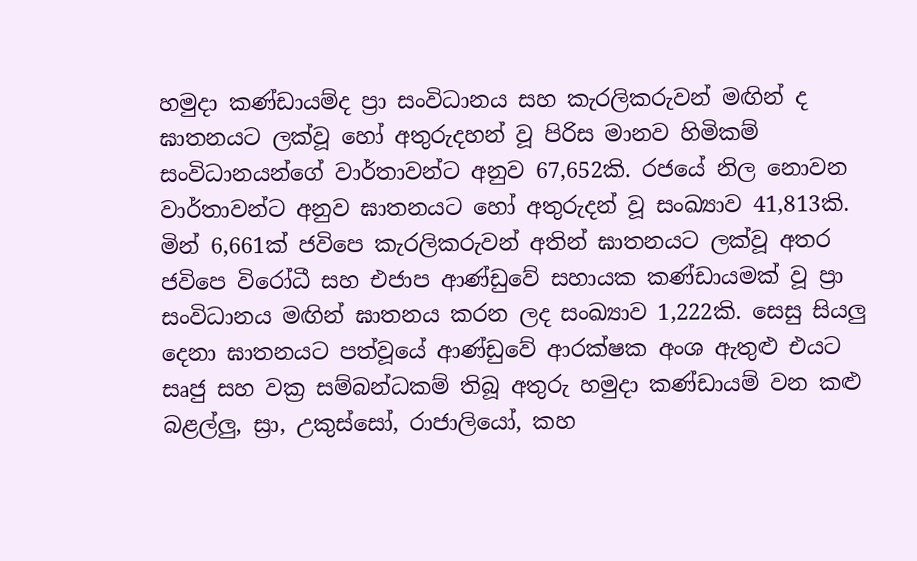හමුදා කණ්ඩායම්ද ප්‍රා සංවිධානය සහ කැරලිකරුවන් මඟින් ද ඝාතනයට ලක්වූ හෝ අතුරුදහන් වූ පිරිස මානව හිමිකම් සංවිධානයන්ගේ වාර්තාවන්ට අනුව 67,652කි. රජයේ නිල නොවන වාර්තාවන්ට අනුව ඝාතනයට හෝ අතුරුදන් වූ සංඛ්‍යාව 41,813කි. මින් 6,661ක් ජවිපෙ කැරලිකරුවන් අතින් ඝාතනයට ලක්වූ අතර ජවිපෙ විරෝධී සහ එජාප ආණ්ඩුවේ සහායක කණ්ඩායමක් වූ ප්‍රා සංවිධානය මඟින් ඝාතනය කරන ලද සංඛ්‍යාව 1,222කි. සෙසු සියලු දෙනා ඝාතනයට පත්වූයේ ආණ්ඩුවේ ආරක්ෂක අංශ ඇතුළු එයට සෘජු සහ වක්‍ර සම්බන්ධකම් තිබූ අතුරු හමුදා කණ්ඩායම් වන කළු බළල්ලු, ස්‍රා, උකුස්සෝ, රාජාලියෝ, කහ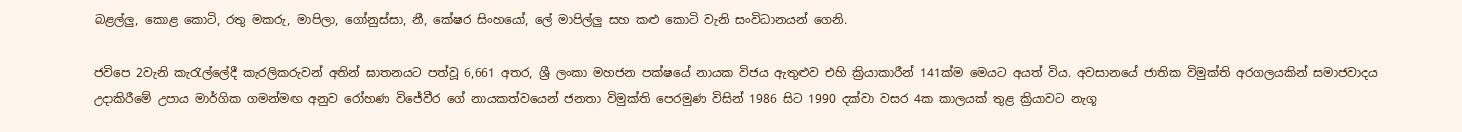බළල්ලු, කොළ කොටි, රතු මකරු, මාපිලා, ගෝනුස්සා, නී, කේෂර සිංහයෝ, ලේ මාපිල්ලු සහ කළු කොටි වැනි සංවිධානයන් ගෙනි.

ජවිපෙ 2වැනි කැරැල්ලේදී කැරලිකරුවන් අතින් ඝාතනයට පත්වූ 6,661 අතර, ශ්‍රී ලංකා මහජන පක්ෂයේ නායක විජය ඇතුළුව එහි ක්‍රියාකාරීන් 141ක්ම මෙයට අයත් විය. අවසානයේ ජාතික විමුක්ති අරගලයකින් සමාජවාදය උදාකිරීමේ උපාය මාර්ගික ගමන්මඟ අනුව රෝහණ විජේවීර ගේ නායකත්වයෙන් ජනතා විමුක්ති පෙරමුණ විසින් 1986 සිට 1990 දක්වා වසර 4ක කාලයක් තුළ ක්‍රියාවට නැගූ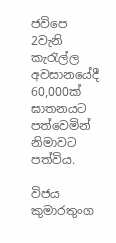ජවිපෙ 2වැනි කැරැල්ල අවසානයේදී 60,000ක් ඝාතනයට පත්වෙමින් නිමාවට පත්විය.

විජය කුමාරතුංග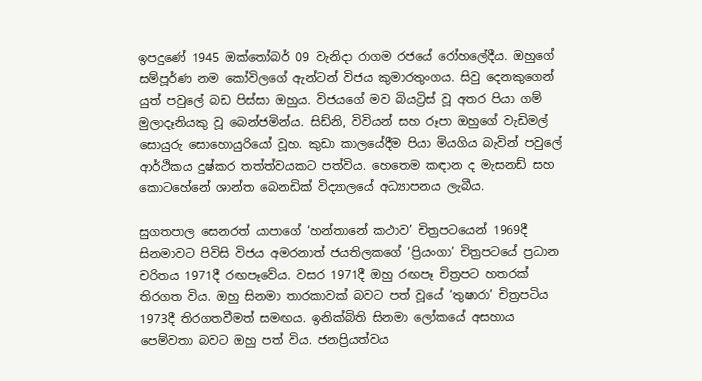ඉපදුණේ 1945 ඔක්තෝබර් 09 වැනිදා රාගම රජයේ රෝහලේදීය. ඔහුගේ සම්පූර්ණ නම කෝවිලගේ ඇන්ටන් විජය කුමාරතුංගය. සිවු දෙනකුගෙන් යුත් පවුලේ බඩ පිස්සා ඔහුය. විජයගේ මව බියට්‍රිස් වූ අතර පියා ගම් මුලාදෑනියකු වූ බෙන්ජමින්ය. සිඩ්නි, විවියන් සහ රූපා ඔහුගේ වැඩිමල් සොයුරු සොහොයුරියෝ වූහ. කුඩා කාලයේදීම පියා මියගිය බැවින් පවුලේ ආර්ථිකය දුෂ්කර තත්ත්වයකට පත්විය. හෙතෙම කඳාන ද මැසනඩ් සහ කොටහේනේ ශාන්ත බෙනඩික් විද්‍යාලයේ අධ්‍යාපනය ලැබීය.

සුගතපාල සෙනරත් යාපාගේ ‘හන්තානේ කථාව’ චිත්‍රපටයෙන් 1969දී සිනමාවට පිවිසි විජය අමරනාත් ජයතිලකගේ ‘ප්‍රියංගා’ චිත්‍රපටයේ ප්‍රධාන චරිතය 1971දී රඟපෑවේය. වසර 1971දී ඔහු රඟපෑ චිත්‍රපට හතරක් තිරගත විය. ඔහු සිනමා තාරකාවක් බවට පත් වූයේ ‘තුෂාරා’ චිත්‍රපටිය 1973දී තිරගතවීමත් සමඟය. ඉනික්බිති සිනමා ලෝකයේ අසහාය පෙම්වතා බවට ඔහු පත් විය. ජනප්‍රියත්වය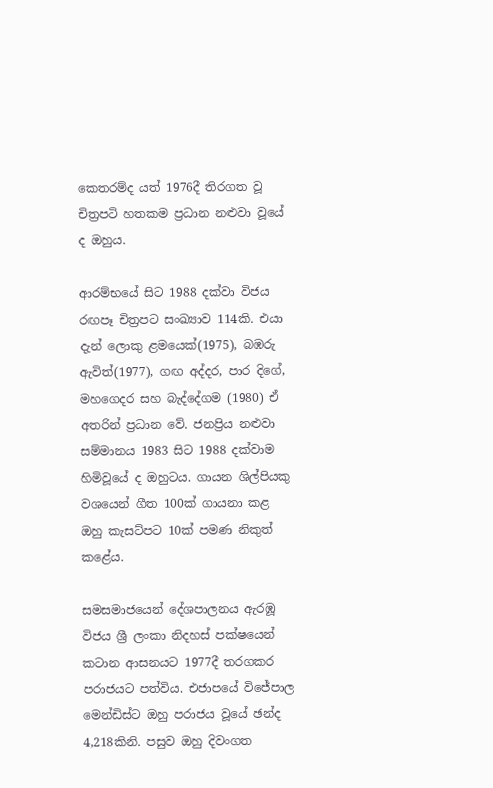කෙතරම්ද යත් 1976දී තිරගත වූ චිත්‍රපටි හතකම ප්‍රධාන නළුවා වූයේ ද ඔහුය.

ආරම්භයේ සිට 1988 දක්වා විජය රඟපෑ චිත්‍රපට සංඛ්‍යාව 114කි. එයා දැන් ලොකු ළමයෙක්(1975), බඹරු ඇවිත්(1977), ගඟ අද්දර, පාර දිගේ, මහගෙදර සහ බැද්දේගම (1980) ඒ අතරින් ප්‍රධාන වේ. ජනප්‍රිය නළුවා සම්මානය 1983 සිට 1988 දක්වාම හිමිවූයේ ද ඔහුටය. ගායන ශිල්පියකු වශයෙන් ගීත 100ක් ගායනා කළ ඔහු කැසට්පට 10ක් පමණ නිකුත් කළේය.

සමසමාජයෙන් දේශපාලනය ඇරඹූ විජය ශ්‍රී ලංකා නිදහස් පක්ෂයෙන් කටාන ආසනයට 1977දී තරගකර පරාජයට පත්විය. එජාපයේ විජේපාල මෙන්ඩිස්ට ඔහු පරාජය වූයේ ඡන්ද 4,218කිනි. පසුව ඔහු දිවංගත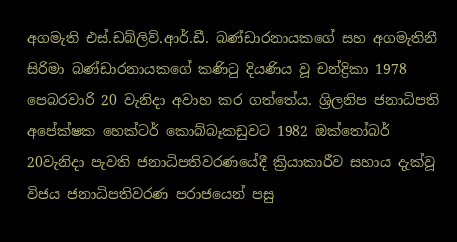අගමැති එස්.ඩබ්ලිව්.ආර්.ඩී. බණ්ඩාරනායකගේ සහ අගමැතිනී සිරිමා බණ්ඩාරනායකගේ කණිටු දියණිය වූ චන්ද්‍රිකා 1978 පෙබරවාරි 20 වැනිදා අවාහ කර ගත්තේය. ශ්‍රිලනිප ජනාධිපති අපේක්ෂක හෙක්ටර් කොබ්බෑකඩුවට 1982 ඔක්තෝබර් 20වැනිදා පැවති ජනාධිපතිවරණයේදී ක්‍රියාකාරීව සහාය දැක්වූ විජය ජනාධිපතිවරණ පරාජයෙන් පසු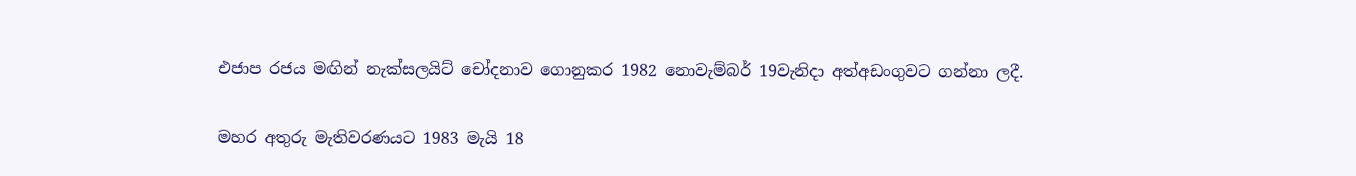එජාප රජය මඟින් නැක්සලයිට් චෝදනාව ගොනුකර 1982 නොවැම්බර් 19වැනිදා අත්අඩංගුවට ගන්නා ලදී.

මහර අතුරු මැතිවරණයට 1983 මැයි 18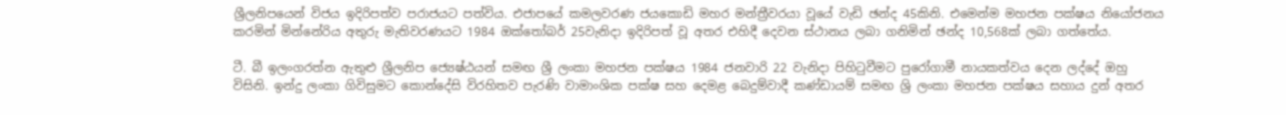ශ්‍රීලනිපයෙන් විජය ඉදිරිපත්ව පරාජයට පත්විය. එජාපයේ කමලවරණ ජයකොඩි මහර මන්ත්‍රීවරයා වූයේ වැඩි ඡන්ද 45කිනි. එමෙන්ම මහජන පක්ෂය නියෝජනය කරමින් මින්නේරිය අතුරු මැතිවරණයට 1984 ඔක්තෝබර් 25වැනිදා ඉදිරිපත් වූ අතර එහිදී දෙවන ස්ථානය ලබා ගනිමින් ඡන්ද 10,568ක් ලබා ගත්තේය.

ටී. බී ඉලංගරත්න ඇතුළු ශ්‍රීලනිප ජ්‍යෙෂ්ඨයන් සමඟ ශ්‍රී ලංකා මහජන පක්ෂය 1984 ජනවාරි 22 වැනිදා පිහිටුවීමට පුරෝගාමී නායකත්වය දෙන ලද්දේ ඔහු විසිනි. ඉන්දු ලංකා ගිවිසුමට කොන්දේසි විරහිතව පැරණි වාමාංශික පක්ෂ සහ දෙමළ බෙදුම්වාදී කණ්ඩායම් සමඟ ශ්‍රි ලංකා මහජන පක්ෂය සහාය දුන් අතර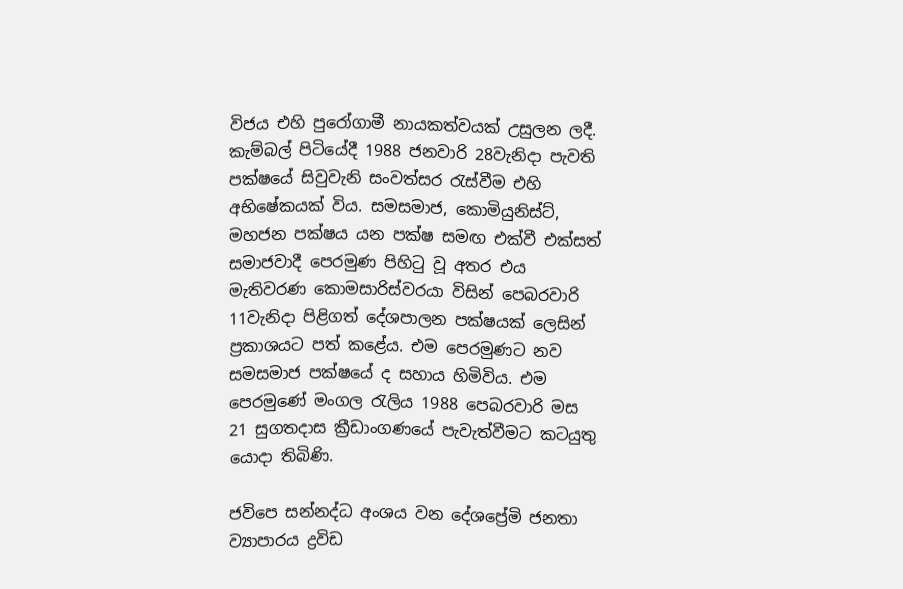විජය එහි පුරෝගාමී නායකත්වයක් උසුලන ලදී. කැම්බල් පිටියේදී 1988 ජනවාරි 28වැනිදා පැවති පක්ෂයේ සිවුවැනි සංවත්සර රැස්වීම එහි අභිෂේකයක් විය. සමසමාජ, කොමියුනිස්ට්, මහජන පක්ෂය යන පක්ෂ සමඟ එක්වී එක්සත් සමාජවාදී පෙරමුණ පිහිටු වූ අතර එය මැතිවරණ කොමසාරිස්වරයා විසින් පෙබරවාරි 11වැනිදා පිළිගත් දේශපාලන පක්ෂයක් ලෙසින් ප්‍රකාශයට පත් කළේය. එම පෙරමුණට නව සමසමාජ පක්ෂයේ ද සහාය හිමිවිය. එම පෙරමුණේ මංගල රැලිය 1988 පෙබරවාරි මස 21 සුගතදාස ක්‍රීඩාංගණයේ පැවැත්වීමට කටයුතු යොදා තිබිණි.

ජවිපෙ සන්නද්ධ අංශය වන දේශප්‍රේමි ජනතා ව්‍යාපාරය ද්‍රවිඩ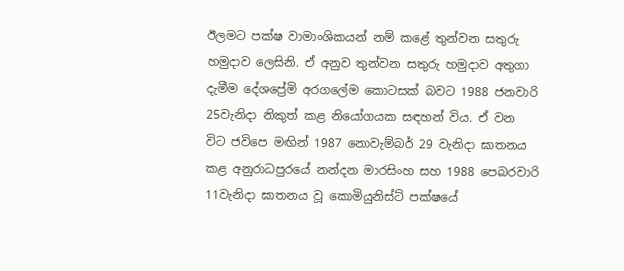ඊලමට පක්ෂ වාමාංශිකයන් නම් කළේ තුන්වන සතුරු හමුදාව ලෙසිනි. ඒ අනුව තුන්වන සතුරු හමුදාව අතුගා දැමීම දේශප්‍රේමි අරගලේම කොටසක් බවට 1988 ජනවාරි 25වැනිදා නිකුත් කළ නියෝගයක සඳහන් විය. ඒ වන විට ජවිපෙ මඟින් 1987 නොවැම්බර් 29 වැනිදා ඝාතනය කළ අනුරාධපුරයේ නන්දන මාරසිංහ සහ 1988 පෙබරවාරි 11වැනිදා ඝාතනය වූ කොමියුනිස්ට් පක්ෂයේ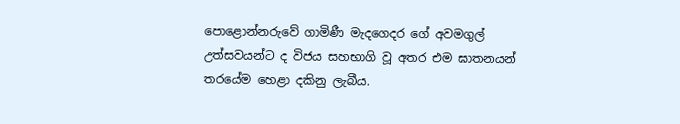පොළොන්නරුවේ ගාමිණී මැදගෙදර ගේ අවමගුල් උත්සවයන්ට ද විජය සහභාගි වූ අතර එම ඝාතනයන් තරයේම හෙළා දකිනු ලැබීය.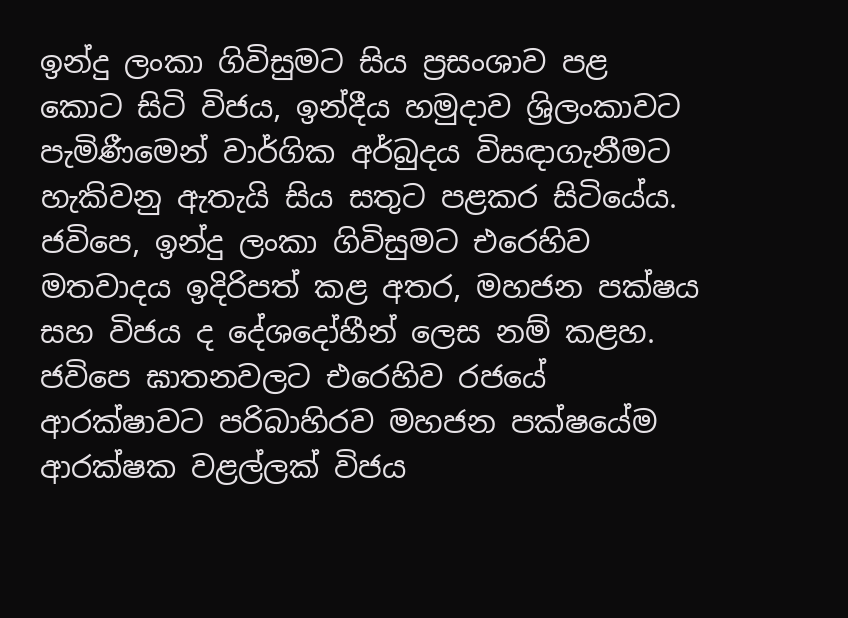ඉන්දු ලංකා ගිවිසුමට සිය ප්‍රසංශාව පළ කොට සිටි විජය, ඉන්දීය හමුදාව ශ්‍රිලංකාවට පැමිණීමෙන් වාර්ගික අර්බුදය විසඳාගැනීමට හැකිවනු ඇතැයි සිය සතුට පළකර සිටියේය. ජවිපෙ, ඉන්දු ලංකා ගිවිසුමට එරෙහිව මතවාදය ඉදිරිපත් කළ අතර, මහජන පක්ෂය සහ විජය ද දේශදෝහීන් ලෙස නම් කළහ. ජවිපෙ ඝාතනවලට එරෙහිව රජයේ ආරක්ෂාවට පරිබාහිරව මහජන පක්ෂයේම ආරක්ෂක වළල්ලක් විජය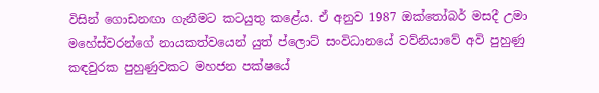විසින් ගොඩනඟා ගැනීමට කටයුතු කළේය. ඒ අනුව 1987 ඔක්තෝබර් මසදී උමා මහේස්වරන්ගේ නායකත්වයෙන් යුත් ප්ලොට් සංවිධානයේ වව්නියාවේ අවි පුහුණු කඳවුරක පුහුණුවකට මහජන පක්ෂයේ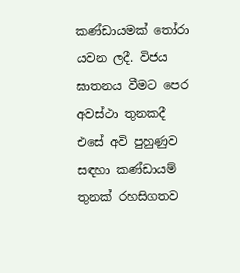කණ්ඩායමක් තෝරා යවන ලදී. විජය ඝාතනය වීමට පෙර අවස්ථා තුනකදී එසේ අවි පුහුණුව සඳහා කණ්ඩායම් තුනක් රහසිගතව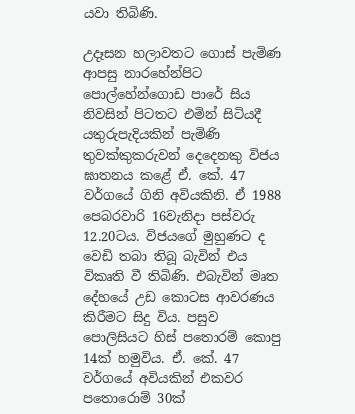යවා තිබිණි.

උදෑසන හලාවතට ගොස් පැමිණ ආපසු නාරහේන්පිට පොල්හේන්ගොඩ පාරේ සිය නිවසින් පිටතට එමින් සිටියදී යතුරුපැදියකින් පැමිණි තුවක්කුකරුවන් දෙදෙනකු විජය ඝාතනය කළේ ඒ. කේ. 47 වර්ගයේ ගිනි අවියකිනි. ඒ 1988 පෙබරවාරි 16වැනිදා පස්වරු 12.20ටය. විජයගේ මුහුණට ද වෙඩි තබා තිබූ බැවින් එය විකෘති වී තිබිණි. එබැවින් මෘත දේහයේ උඩ කොටස ආවරණය කිරීමට සිදු විය. පසුව පොලිසියට හිස් පතොරම් කොපු 14ක් හමුවිය. ඒ. කේ. 47 වර්ගයේ අවියකින් එකවර පතොරොම් 30ක්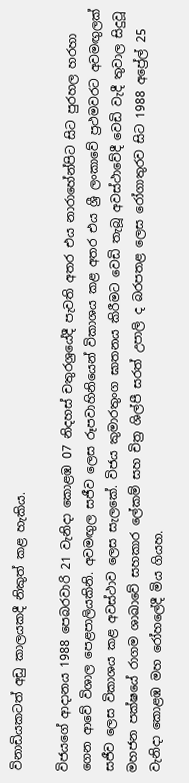විනාඩියකටත් අඩු කාලයකදී නිකුත් කළ හැකිය.

විජයගේ ආදානය 1988 පෙබරවාරි 21 වැනිදා කොළඹ 07 නිදහස් චතුරශ්‍රයේදී පැවති අතර එය නාරාහේන්පිට සිට පුරහල හරහා ගෙන ආවේ විශාල පෙළපාලියකිනි. අවමඟුල සජීව ලෙස රූපවාහිනියෙන් විකාශය කළ අතර එය ශ්‍රී ලංකාවේ ප්‍රථමවරට අවමඟුලක් සජීව ලෙස විකාශය කළ අවස්ථාව ලෙස සැලකේ. විජය කුමාරතුංග ඝාතනය කිරීමට වෙඩි තැබූ අවස්ථාවේදී වෙඩි වැදී තුවාල සිදුවූ මහජන පක්ෂයේ රාගම ශාඛාවේ සහකාර ලේකම් සහ චිත්‍ර ශිල්පී සරත් උපාලි ද බරපතළ ලෙස රෝගාතුරව සිට 1988 අප්‍රේල් 25 වැනිදා කොළඹ මහ රෝහලේදී මිය ගියහ.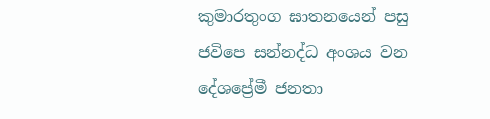කුමාරතුංග ඝාතනයෙන් පසු ජවිපෙ සන්නද්ධ අංශය වන දේශප්‍රේමී ජනතා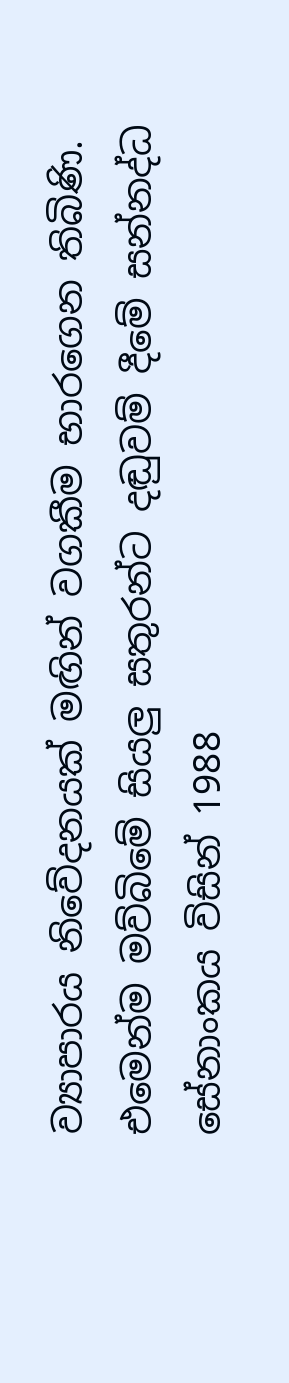ව්‍යාපාරය නිවේදනයක් මඟින් වගකීම භාරගෙන තිබිණි. එමෙන්ම මව්බිමේ සියලු සතුරන්ට දඬුවම් දීමේ සන්නද්ධ සේනාංකය විසින් 1988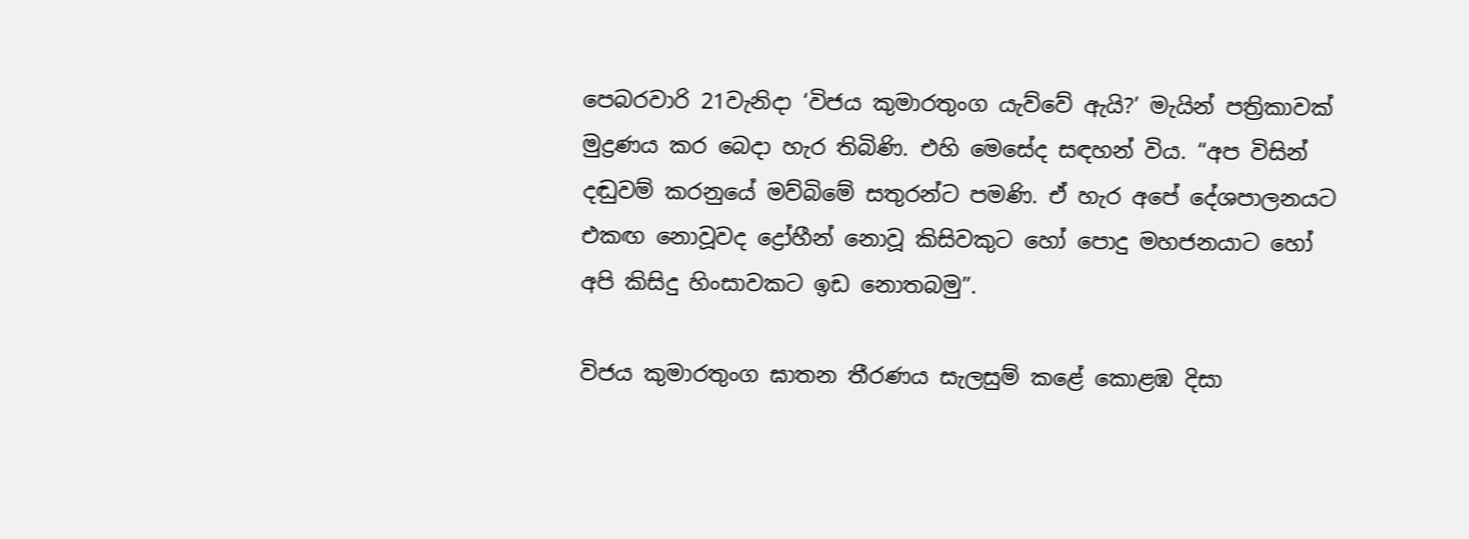පෙබරවාරි 21වැනිදා ‘විජය කුමාරතුංග යැව්වේ ඇයි?’ මැයින් පත්‍රිකාවක් මුද්‍රණය කර බෙදා හැර තිබිණි. එහි මෙසේද සඳහන් විය. “අප විසින් දඬුවම් කරනුයේ මව්බිමේ සතුරන්ට පමණි. ඒ හැර අපේ දේශපාලනයට එකඟ නොවූවද ද්‍රෝහීන් නොවූ කිසිවකුට හෝ පොදු මහජනයාට හෝ අපි කිසිදු හිංසාවකට ඉඩ නොතබමු”.

විජය කුමාරතුංග ඝාතන තීරණය සැලසුම් කළේ කොළඹ දිසා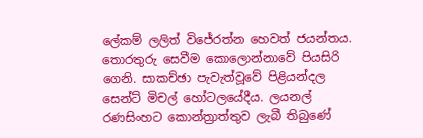ලේකම් ලලිත් විජේරත්න හෙවත් ජයන්තය. තොරතුරු සෙවීම කොලොන්නාවේ පියසිරි ගෙනි. සාකච්ඡා පැවැත්වූවේ පිළියන්දල සෙන්ට් මිචල් හෝටලයේදීය. ලයනල් රණසිංහට කොන්ත්‍රාත්තුව ලැබී තිබුණේ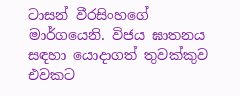ටාසන් වීරසිංහගේ මාර්ගයෙනි. විජය ඝාතනය සඳහා යොදාගත් තුවක්කුව එවකට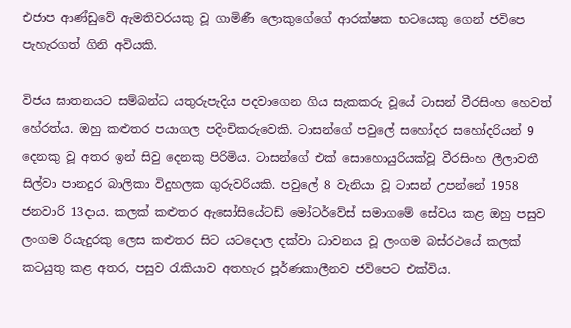එජාප ආණ්ඩුවේ ඇමතිවරයකු වූ ගාමිණී ‍ලොකුගේගේ ආරක්ෂක භටයෙකු ගෙන් ජවිපෙ පැහැරගත් ගිනි අවියකි.

විජය ඝාතනයට සම්බන්ධ යතුරුපැදිය පදවාගෙන ගිය සැකකරු වූයේ ටාසන් වීරසිංහ හෙවත් හේරත්ය. ඔහු කළුතර පයාගල පදිංචිකරුවෙකි. ටාසන්ගේ පවුලේ සහෝදර සහෝදරියන් 9 දෙනකු වූ අතර ඉන් සිවු දෙනකු පිරිමිය. ටාසන්ගේ එක් සොහොයුරියක්වූ වීරසිංහ ලීලාවතී සිල්වා පානදුර බාලිකා විදුහලක ගුරුවරියකි. පවුලේ 8 වැනියා වූ ටාසන් උපන්නේ 1958 ජනවාරි 13දාය. කලක් කළුතර ඇසෝසියේටඩ් මෝටර්වේස් සමාගමේ සේවය කළ ඔහු පසුව ලංගම රියැදුරකු ලෙස කළුතර සිට යටදොල දක්වා ධාවනය වූ ලංගම බස්රථයේ කලක් කටයුතු කළ අතර, පසුව රැකියාව අතහැර පූර්ණකාලීනව ජවිපෙට එක්විය.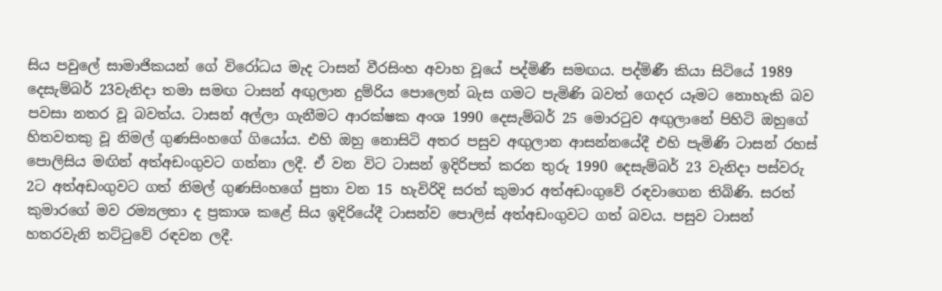සිය පවුලේ සාමාජිකයන් ගේ විරෝධය මැද ටාසන් වීරසිංහ අවාහ වූයේ පද්මිණී සමඟය. පද්මිණී කියා සිටියේ 1989 දෙසැම්බර් 23වැනිදා තමා සමඟ ටාසන් අඟුලාන දුම්රිය පොලෙන් බැස ගමට පැමිණි බවත් ගෙදර යෑමට නොහැකි බව පවසා නතර වූ බවත්ය. ටාසන් අල්ලා ගැනීමට ආරක්ෂක අංශ 1990 දෙසැම්බර් 25 මොරටුව අඟුලානේ පිහිටි ඔහුගේ හිතවතකු වූ නිමල් ගුණසිංහගේ ගියෝය. එහි ඔහු නොසිටි අතර පසුව අඟුලාන ආසන්නයේදී එහි පැමිණි ටාසන් රහස් පොලිසිය මඟින් අත්අඩංගුවට ගන්නා ලදී. ඒ වන විට ටාසන් ඉදිරිපත් කරන තුරු 1990 දෙසැම්බර් 23 වැනිදා පස්වරු 2ට අත්අඩංගුවට ගත් නිමල් ගුණසිංහගේ පුතා වන 15 හැවිරිදි සරත් කුමාර අත්අඩංගුවේ රඳවාගෙන තිබිණි. සරත් කුමාරගේ මව රම්‍යලතා ද ප්‍රකාශ කළේ සිය ඉදිරියේදී ටාසන්ව පොලිස් අත්අඩංගුවට ගත් බවය. පසුව ටාසන් හතරවැනි තට්ටුවේ රඳවන ලදී.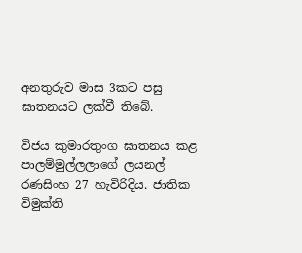අනතුරුව මාස 3කට පසු ඝාතනයට ලක්වී තිබේ.

විජය කුමාරතුංග ඝාතනය කළ පාලම්මුල්ලලාගේ ලයනල් රණසිංහ 27 හැවිරිදිය. ජාතික විමුක්ති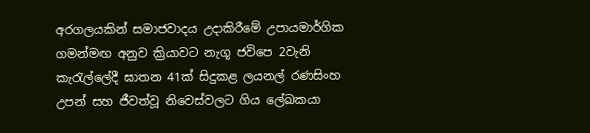අරගලයකින් සමාජවාදය උදාකිරීමේ උපායමාර්ගික ගමන්මඟ අනුව ක්‍රියාවට නැගූ ජවිපෙ 2වැනි කැරැල්ලේදී ඝාතන 41ක් සිදුකළ ලයනල් රණසිංහ උපන් සහ ජීවත්වූ නිවෙස්වලට ගිය ලේඛකයා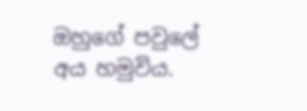ඔහුගේ පවුලේ අය හමුවිය.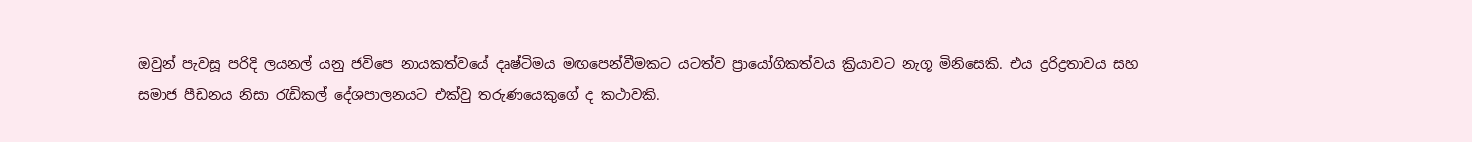ඔවුන් පැවසූ පරිදි ලයනල් යනු ජවිපෙ නායකත්වයේ දෘෂ්ටිමය මඟපෙන්වීමකට යටත්ව ප්‍රායෝගිකත්වය ක්‍රියාවට නැගූ මිනිසෙකි. එය ද්‍රරිද්‍රතාවය සහ සමාජ පීඩනය නිසා රැඩිකල් දේශපාලනයට එක්වු තරුණයෙකුගේ ද කථාවකි.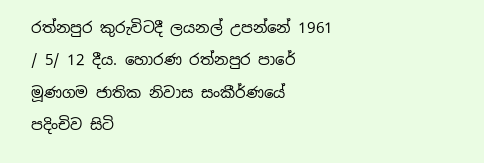රත්නපුර කුරුවිටදී ලයනල් උපන්නේ 1961 / 5/ 12 දීය. හොරණ රත්නපුර පාරේ මූණගම ජාතික නිවාස සංකීර්ණයේ පදිංචිව සිටි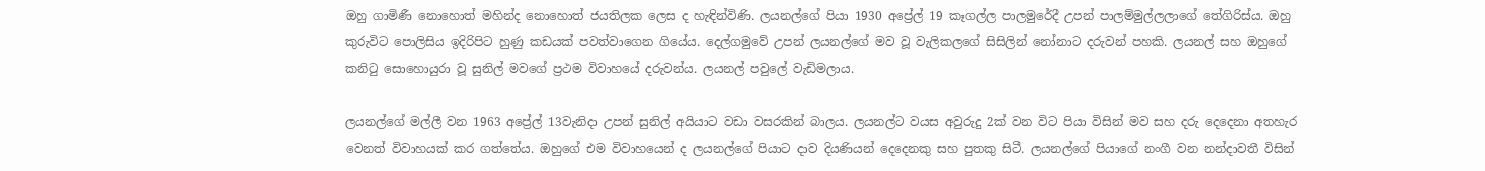ඔහු ගාමිණී නොහොත් මහින්ද නොහොත් ජයතිලක ලෙස ද හැඳින්විණි. ලයනල්ගේ පියා 1930 අප්‍රේල් 19 කෑගල්ල පාලමුරේදී උපන් පාලම්මුල්ලලාගේ තේගිරිස්ය. ඔහු කුරුවිට පොලිසිය ඉදිරිපිට හුණු කඩයක් පවත්වාගෙන ගියේය. දෙල්ගමුවේ උපන් ලයනල්ගේ මව වූ වැලිකලගේ සිසිලින් නෝනාට දරුවන් පහකි. ලයනල් සහ ඔහුගේ කනිටු සොහොයුරා වූ සුනිල් මවගේ ප්‍රථම විවාහයේ දරුවන්ය. ලයනල් පවුලේ වැඩිමලාය.

ලයනල්ගේ මල්ලී වන 1963 අප්‍රේල් 13වැනිදා උපන් සුනිල් අයියාට වඩා වසරකින් බාලය. ලයනල්ට වයස අවුරුදු 2ක් වන විට පියා විසින් මව සහ දරු දෙදෙනා අතහැර වෙනත් විවාහයක් කර ගත්තේය. ඔහුගේ එම විවාහයෙන් ද ලයනල්ගේ පියාට දාව දියණියන් දෙදෙනකු සහ පුතකු සිටී. ලයනල්ගේ පියාගේ නංගී වන නන්දාවතී විසින්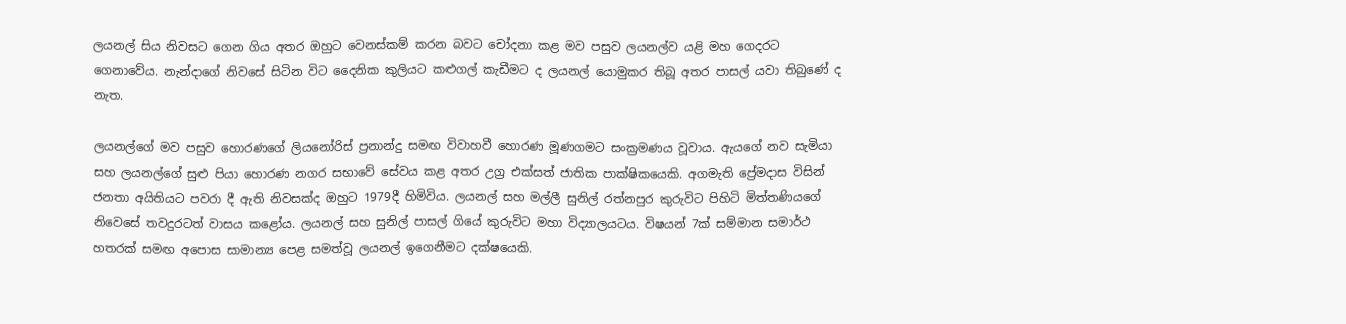ලයනල් සිය නිවසට ගෙන ගිය අතර ඔහුට වෙනස්කම් කරන බවට චෝදනා කළ මව පසුව ලයනල්ව යළි මහ ගෙදරට ගෙනාවේය. නැන්දාගේ නිවසේ සිටින විට දෛනික කුලියට කළුගල් කැඩීමට ද ලයනල් යොමුකර තිබූ අතර පාසල් යවා තිබුණේ ද නැත.

ලයනල්ගේ මව පසුව හොරණගේ ලියනෝරිස් ප්‍රනාන්දු සමඟ විවාහවී හොරණ මූණගමට සංක්‍රමණය වූවාය. ඇයගේ නව සැමියා සහ ලයනල්ගේ සුළු පියා හොරණ නගර සභාවේ සේවය කළ අතර උග්‍ර එක්සත් ජාතික පාක්ෂිකයෙකි. අගමැති ප්‍රේමදාස විසින් ජනතා අයිතියට පවරා දී ඇති නිවසක්ද ඔහුට 1979දී හිමිවිය. ලයනල් සහ මල්ලී සුනිල් රත්නපුර කුරුවිට පිහිටි මිත්තණියගේ නිවෙසේ තවදුරටත් වාසය කළෝය. ලයනල් සහ සුනිල් පාසල් ගියේ කුරුවිට මහා විද්‍යාලයටය. විෂයන් 7ක් සම්මාන සමාර්ථ හතරක් සමඟ අපොස සාමාන්‍ය පෙළ සමත්වූ ලයනල් ඉගෙනීමට දක්ෂයෙකි.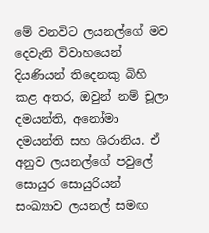මේ වනවිට ලයනල්ගේ මව දෙවැනි විවාහයෙන් දියණියන් තිදෙනකු බිහි කළ අතර, ඔවුන් නම් චූලා දමයන්ති, අනෝමා දමයන්ති සහ ශිරානිය. ඒ අනුව ලයනල්ගේ පවුලේ සොයුර සොයුරියන් සංඛ්‍යාව ලයනල් සමඟ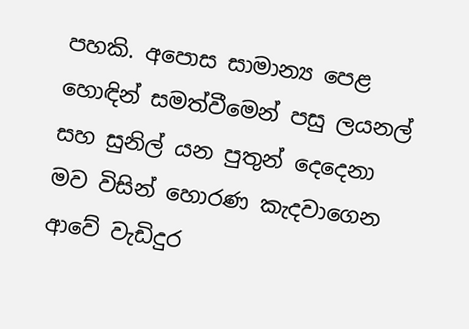පහකි. අපොස සාමාන්‍ය පෙළ හොඳින් සමත්වීමෙන් පසු ලයනල් සහ සුනිල් යන පුතුන් දෙදෙනා මව විසින් හොරණ කැදවාගෙන ආවේ වැඩිදුර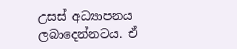උසස් අධ්‍යාපනය ලබාදෙන්නටය. ඒ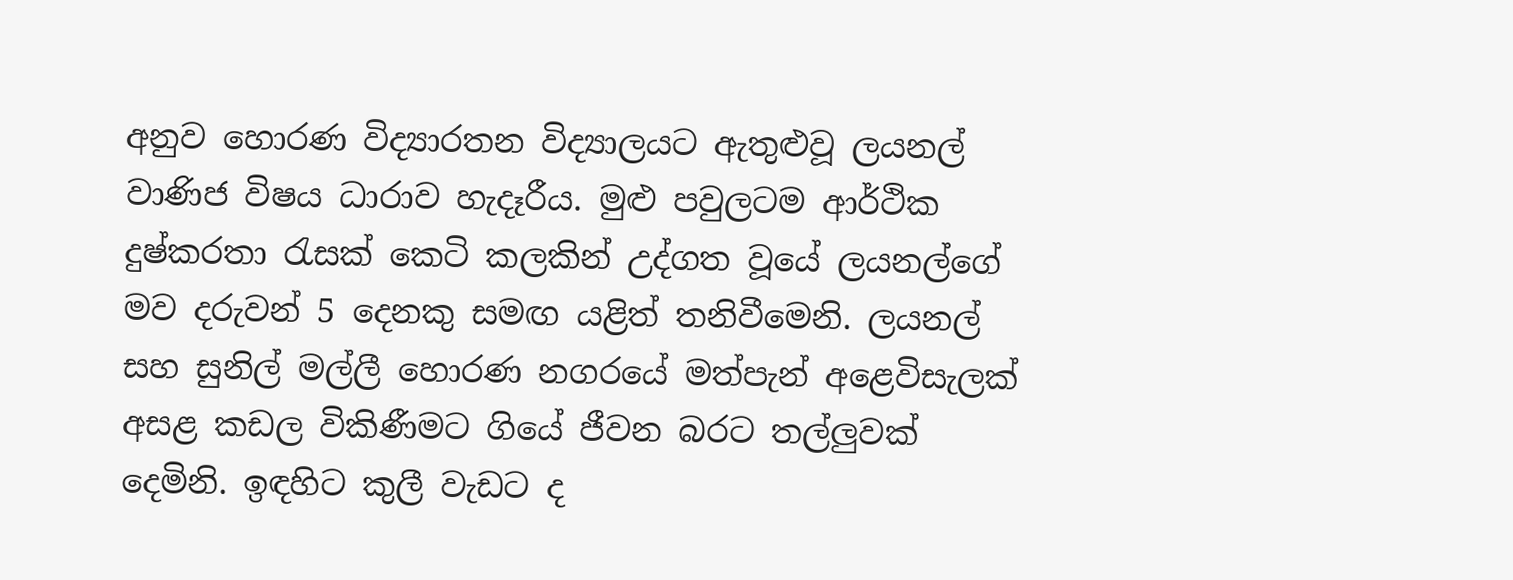අනුව හොරණ විද්‍යාරතන විද්‍යාලයට ඇතුළුවූ ලයනල් වාණිජ විෂය ධාරාව හැදෑරීය. මුළු පවුලටම ආර්ථික දුෂ්කරතා රැසක් කෙටි කලකින් උද්ගත වූයේ ලයනල්ගේ මව දරුවන් 5 දෙනකු සමඟ යළිත් තනිවීමෙනි. ලයනල් සහ සුනිල් මල්ලී හොරණ නගරයේ මත්පැන් අළෙවිසැලක් අසළ කඩල විකිණීමට ගියේ ජීවන බරට තල්ලුවක් දෙමිනි. ඉඳහිට කුලී වැඩට ද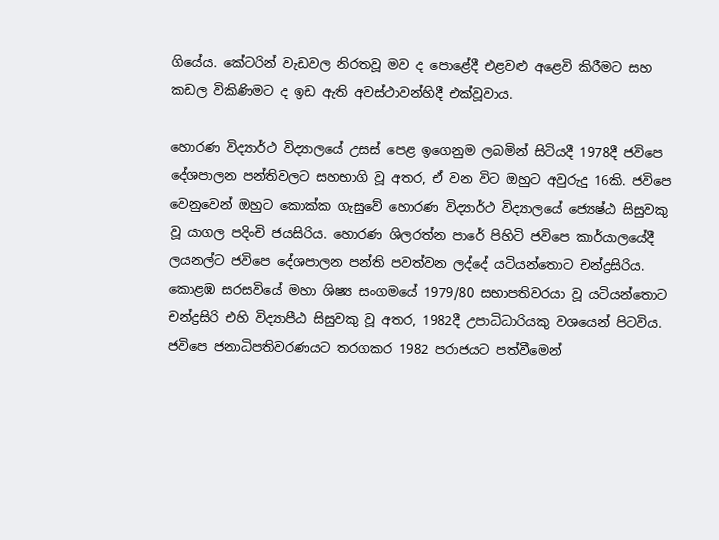ගියේය. කේටරින් වැඩවල නිරතවූ මව ද පොළේදී එළවළු අළෙවි කිරීමට සහ කඩල විකිණිමට ද ඉඩ ඇති අවස්ථාවන්හිදී එක්වූවාය.

හොරණ විද්‍යාර්ථ විද්‍යාලයේ උසස් පෙළ ඉගෙනුම ලබමින් සිටියදී 1978දී ජවිපෙ දේශපාලන පන්තිවලට සහභාගි වූ අතර, ඒ වන විට ඔහුට අවුරුදු 16කි. ජවිපෙ වෙනුවෙන් ඔහුට කොක්ක ගැසුවේ හොරණ විද්‍යාර්ථ විද්‍යාලයේ ජ්‍යෙෂ්ඨ සිසුවකු වූ යාගල පදිංචි ජයසිරිය. හොරණ ශිලරත්න පාරේ පිහිටි ජවිපෙ කාර්යාලයේදී ලයනල්ට ජවිපෙ දේශපාලන පන්ති පවත්වන ලද්දේ යටියන්තොට චන්ද්‍රසිරිය. කොළඹ සරසවියේ මහා ශිෂ්‍ය සංගමයේ 1979/80 සභාපතිවරයා වූ යටියන්තොට චන්ද්‍රසිරි එහි විද්‍යාපීඨ සිසුවකු වූ අතර, 1982දී උපාධිධාරියකු වශයෙන් පිටවිය. ජවිපෙ ජනාධිපතිවරණයට තරගකර 1982 පරාජයට පත්වීමෙන්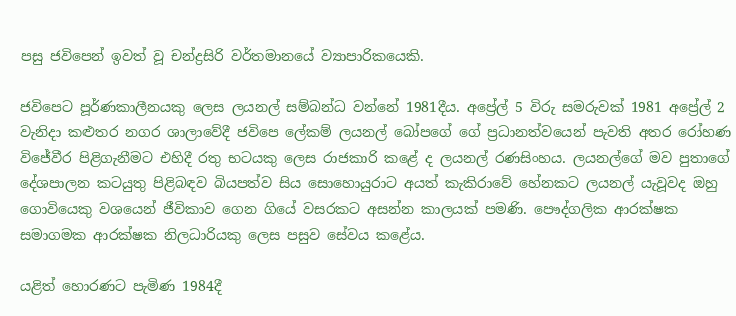පසු ජවිපෙන් ඉවත් වූ චන්ද්‍රසිරි වර්තමානයේ ව්‍යාපාරිකයෙකි.

ජවිපෙට පූර්ණකාලීනයකු ලෙස ලයනල් සම්බන්ධ වන්නේ 1981දීය. අප්‍රේල් 5 විරු සමරුවක් 1981 අප්‍රේල් 2 වැනිදා කළුතර නගර ශාලාවේදී ජවිපෙ ලේකම් ලයනල් බෝපගේ ගේ ප්‍රධානත්වයෙන් පැවති අතර රෝහණ විජේවීර පිළිගැනීමට එහිදී රතු භටයකු ලෙස රාජකාරි කළේ ද ලයනල් රණසිංහය. ලයනල්ගේ මව පුතාගේ දේශපාලන කටයුතු පිළිබඳව බියපත්ව සිය සොහොයුරාට අයත් කැකිරාවේ හේනකට ලයනල් යැවූවද ඔහු ගොවියෙකු වශයෙන් ජීවිකාව ගෙන ගියේ වසරකට අසන්න කාලයක් පමණි. පෞද්ගලික ආරක්ෂක සමාගමක ආරක්ෂක නිලධාරියකු ලෙස පසුව සේවය කළේය.

යළිත් හොරණට පැමිණ 1984දී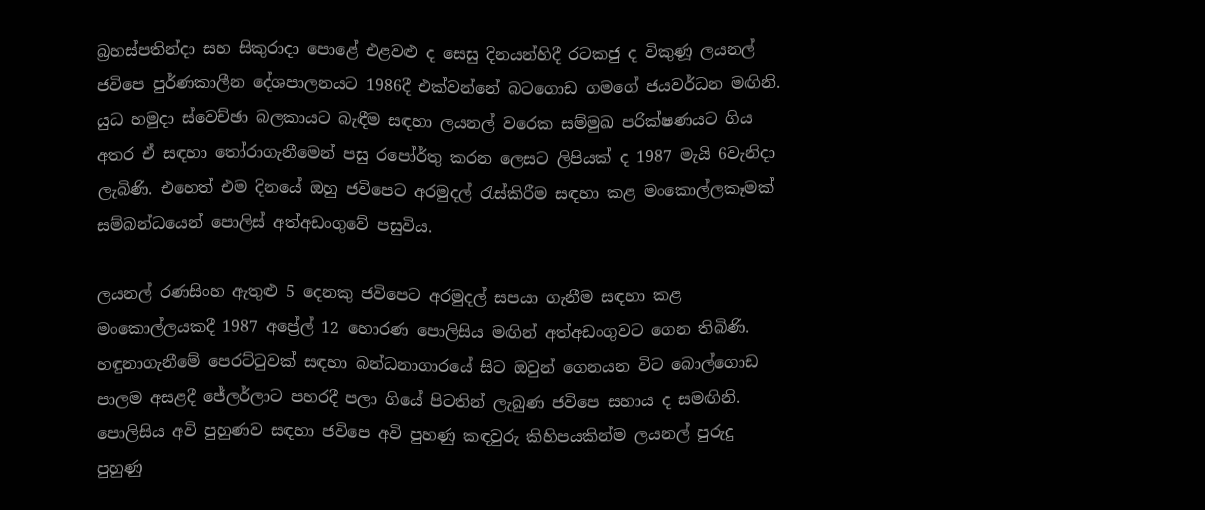බ්‍රහස්පතින්දා සහ සිකුරාදා පොළේ එළවළු ද සෙසු දිනයන්හිදී රටකජු ද විකුණූ ලයනල් ජවිපෙ පුර්ණකාලීන දේශපාලනයට 1986දී එක්වන්නේ බටගොඩ ගමගේ ජයවර්ධන මඟිනි. යුධ හමුදා ස්වෙච්ඡා බලකායට බැඳීම සඳහා ලයනල් වරෙක සම්මුඛ පරික්ෂණයට ගිය අතර ඒ සඳහා තෝරාගැනීමෙන් පසු රපෝර්තු කරන ලෙසට ලිපියක් ද 1987 මැයි 6වැනිදා ලැබිණි. එහෙත් එම දිනයේ ඔහු ජවිපෙට අරමුදල් රැස්කිරීම සඳහා කළ මංකොල්ලකෑමක් සම්බන්ධයෙන් පොලිස් අත්අඩංගුවේ පසුවිය.

ලයනල් රණසිංහ ඇතුළු 5 දෙනකු ජවිපෙට අරමුදල් සපයා ගැනීම සඳහා කළ මංකොල්ලයකදී 1987 අප්‍රේල් 12 හොරණ පොලිසිය මඟින් අත්අඩංගුවට ගෙන තිබිණි. හඳුනාගැනීමේ පෙරට්ටුවක් සඳහා බන්ධනාගාරයේ සිට ඔවුන් ගෙනයන විට බොල්ගොඩ පාලම අසළදී ජේලර්ලාට පහරදී පලා ගියේ පිටතින් ලැබුණ ජවිපෙ සහාය ද සමඟිනි. පොලිසිය අවි පුහුණව සඳහා ජවිපෙ අවි පුහණු කඳවුරු කිහිපයකින්ම ලයනල් පුරුදු පුහුණු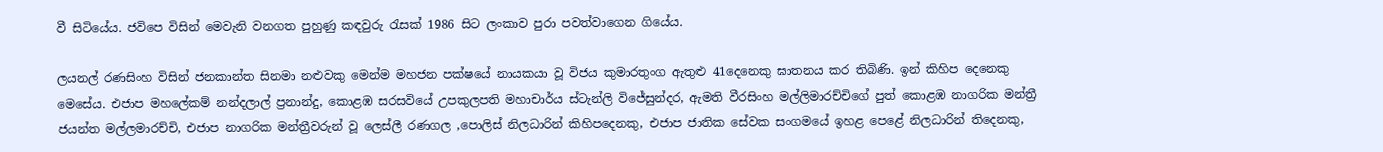වී සිටියේය. ජවිපෙ විසින් මෙවැනි වනගත පුහුණු කඳවුරු රැසක් 1986 සිට ලංකාව පුරා පවත්වාගෙන ගියේය.

ලයනල් රණසිංහ විසින් ජනකාන්ත සිනමා නළුවකු මෙන්ම මහජන පක්ෂයේ නායකයා වූ විජය කුමාරතුංග ඇතුළු 41දෙනෙකු ඝාතනය කර තිබිණි. ඉන් කිහිප දෙනෙකු මෙසේය. එජාප මහලේකම් නන්දලාල් ප්‍රනාන්දු, කොළඹ සරසවියේ උපකුලපති මහාචාර්ය ස්ටැන්ලි විජේසුන්දර, ඇමති වීරසිංහ මල්ලිමාරච්චිගේ පුත් කොළඹ නාගරික මන්ත්‍රී ජයන්ත මල්ලමාරච්චි, එජාප නාගරික මන්ත්‍රීවරුන් වූ ලෙස්ලී රණගල ,පොලිස් නිලධාරින් කිහිපදෙනකු, එජාප ජාතික සේවක සංගමයේ ඉහළ පෙළේ නිලධාරින් තිදෙනකු,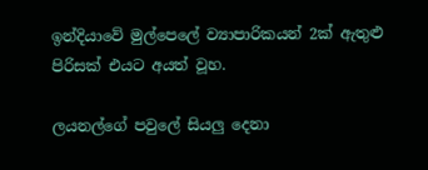ඉන්දියාවේ මුල්පෙලේ ව්‍යාපාරිකයන් 2ක් ඇතුළු පිරිසක් එයට අයත් වූහ.

ලයනල්ගේ පවුලේ සියලු දෙනා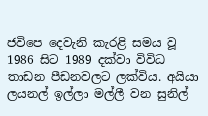ජවිපෙ දෙවැනි කැරළි සමය වූ 1986 සිට 1989 දක්වා විවිධ තාඩන පීඩනවලට ලක්විය. අයියා ලයනල් ඉල්ලා මල්ලී වන සුනිල්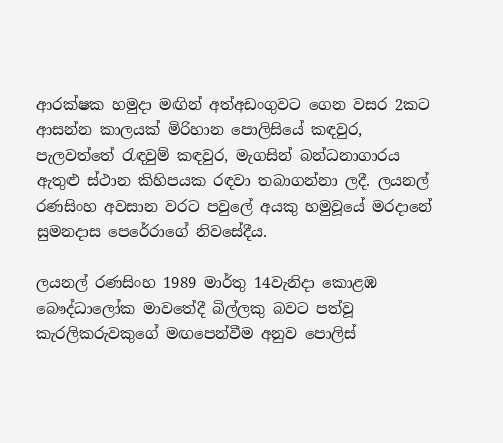ආරක්ෂක හමුදා මඟින් අත්අඩංගුවට ගෙන වසර 2කට ආසන්න කාලයක් මිරිහාන පොලිසියේ කඳවුර, පැලවත්තේ රැඳවුම් කඳවුර, මැගසින් බන්ධනාගාරය ඇතුළු ස්ථාන කිහිපයක රඳවා තබාගන්නා ලදී. ලයනල් රණසිංහ අවසාන වරට පවුලේ අයකු හමුවූයේ මරදානේ සුමනදාස පෙරේරාගේ නිවසේදීය.

ලයනල් රණසිංහ 1989 මාර්තු 14වැනිදා කොළඹ බෞද්ධාලෝක මාවතේදී බිල්ලකු බවට පත්වූ කැරලිකරුවකුගේ මඟපෙන්වීම අනුව පොලිස්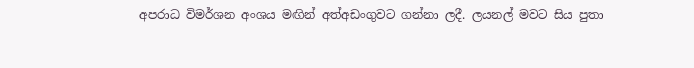අපරාධ විමර්ශන අංශය මඟින් අත්අඩංගුවට ගන්නා ලදී. ලයනල් මවට සිය පුතා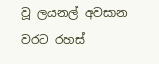වූ ලයනල් අවසාන වරට රහස්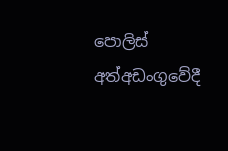පොලිස් අත්අඩංගුවේදී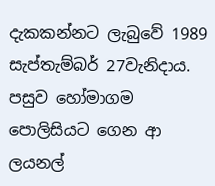දැකකන්නට ලැබු‍වේ 1989 සැප්තැම්බර් 27වැනිදාය. පසුව හෝමාගම පොලිසියට ගෙන ආ ලයනල්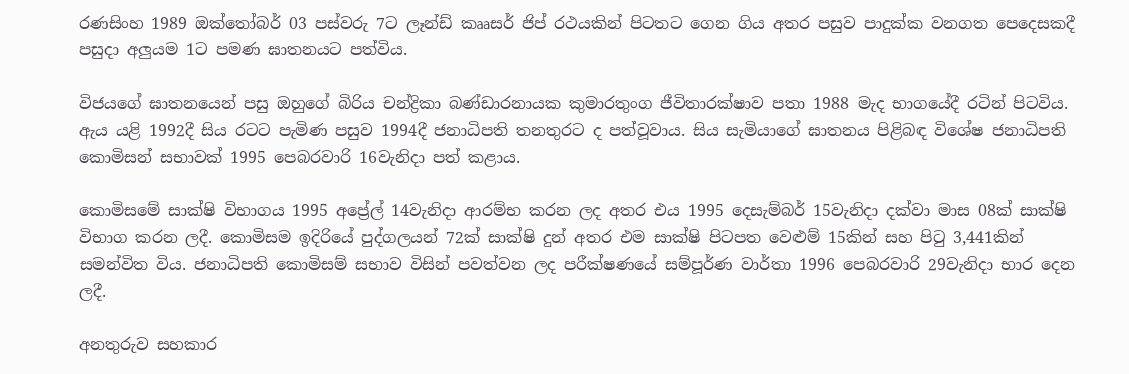රණසිංහ 1989 ඔක්තෝබර් 03 පස්වරු 7ට ලෑන්ඩ් කෲසර් ජිප් රථයකින් පිටතට ගෙන ගිය අතර පසුව පාදුක්ක වනගත පෙදෙසකදී පසුදා අලුයම 1ට පමණ ඝාතනයට පත්විය.

විජයගේ ඝාතනයෙන් පසු ඔහුගේ බිරිය චන්ද්‍රිකා බණ්ඩාරනායක කුමාරතුංග ජීවිතාරක්ෂාව පතා 1988 මැද භාගයේදී රටින් පිටවිය. ඇය යළි 1992දී සිය රටට පැමිණ පසුව 1994දී ජනාධිපති තනතුරට ද පත්වූවාය. සිය සැමියාගේ ඝාතනය පිළිබඳ විශේෂ ජනාධිපති කොමිසන් සභාවක් 1995 පෙබරවාරි 16වැනිදා පත් කළාය.

කොමිසමේ සාක්ෂි විභාගය 1995 අප්‍රේල් 14වැනිදා ආරම්භ කරන ලද අතර එය 1995 දෙසැම්බර් 15වැනිදා දක්වා මාස 08ක් සාක්ෂි විභාග කරන ලදී. කොමිසම ඉදිරියේ පුද්ගලයන් 72ක් සාක්ෂි දුන් අතර එම සාක්ෂි පිටපත වෙළුම් 15කින් සහ පිටු 3,441කින් සමන්විත විය. ජනාධිපති කොමිසම් සභාව විසින් පවත්වන ලද පරීක්ෂණයේ සම්පූර්ණ වාර්තා 1996 පෙබරවාරි 29වැනිදා භාර දෙන ලදී.

අනතුරුව සහකාර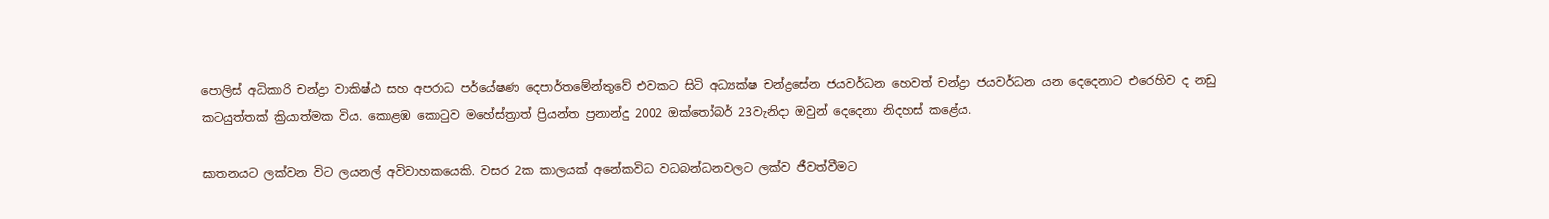පොලිස් අධිකාරි චන්ද්‍රා වාකිෂ්ඨ සහ අපරාධ පර්යේෂණ දෙපාර්තමේන්තුවේ එවකට සිටි අධ්‍යක්ෂ චන්ද්‍රසේන ජයවර්ධන හෙවත් චන්ද්‍රා ජයවර්ධන යන දෙදෙනාට එරෙහිව ද නඩු කටයුත්තක් ක්‍රියාත්මක විය. කොළඹ කොටුව මහේස්ත්‍රාත් ප්‍රියන්ත ප්‍රනාන්දු 2002 ඔක්තෝබර් 23වැනිදා ඔවුන් දෙදෙනා නිදහස් කළේය.

ඝාතනයට ලක්වන විට ලයනල් අවිවාහකයෙකි. වසර 2ක කාලයක් අනේකවිධ වධබන්ධනවලට ලක්ව ජීවත්වීමට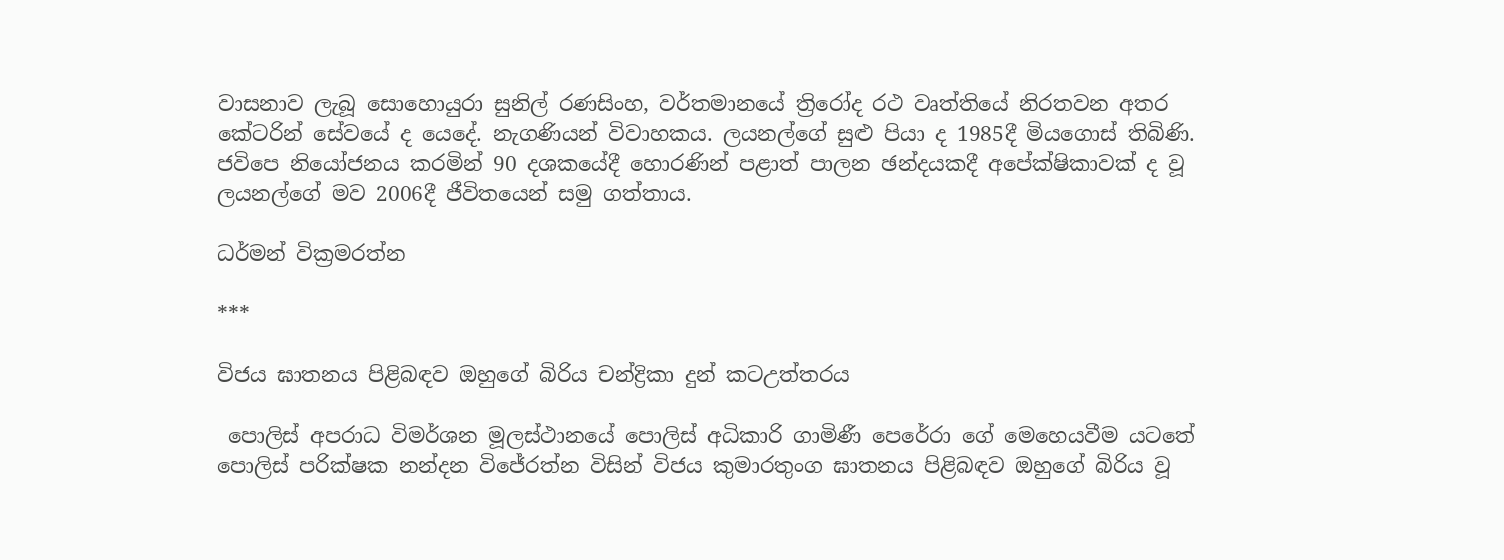වාසනාව ලැබූ සොහොයුරා සුනිල් රණසිංහ, වර්තමානයේ ත්‍රිරෝද රථ වෘත්තියේ නිරතවන අතර කේටරින් සේවයේ ද යෙදේ. නැගණියන් විවාහකය. ලයනල්ගේ සුළු පියා ද 1985දී මියගොස් තිබිණි. ජවිපෙ නියෝජනය කරමින් 90 දශකයේදී හොරණින් පළාත් පාලන ඡන්දයකදී අපේක්ෂිකාවක් ද වූ ලයනල්ගේ මව 2006දී ජීවිතයෙන් සමු ගත්තාය.

ධර්මන් වික්‍රමරත්න

***

විජය ඝාතනය පිළිබඳව ඔහුගේ බිරිය චන්ද්‍රිකා දුන් කටඋත්තරය

 පොලිස් අපරාධ විමර්ශන මූලස්ථානයේ පොලිස් අධිකාරි ගාමිණී පෙරේරා ගේ මෙහෙයවීම යටතේ පොලිස් පරික්ෂක නන්දන විජේරත්න විසින් විජය කුමාරතුංග ඝාතනය පිළිබඳව ඔහුගේ බිරිය වූ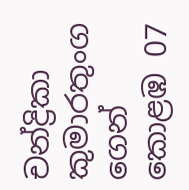චන්ද්‍රිකා කුමාරතුංග ගෙන් කොළඹ 07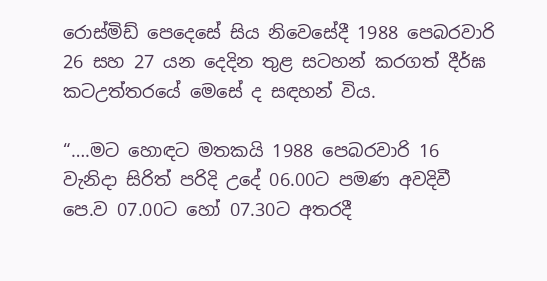රොස්මිඩ් පෙදෙසේ සිය නිවෙසේදී 1988 පෙබරවාරි 26 සහ 27 යන දෙදින තුළ සටහන් කරගත් දීර්ඝ කටඋත්තරයේ මෙසේ ද සඳහන් විය.

“….මට හොඳට මතකයි 1988 පෙබරවාරි 16 වැනිදා සිරිත් පරිදි උදේ 06.00ට පමණ අවදිවී පෙ.ව 07.00ට හෝ 07.30ට අතරදී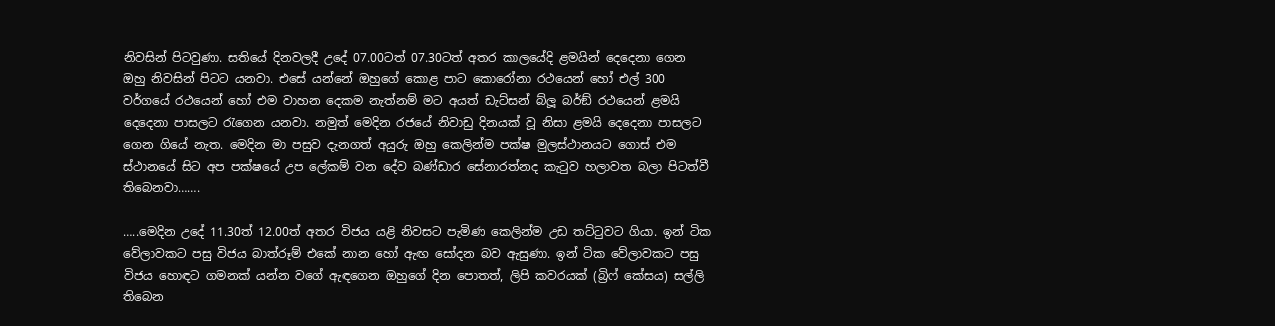නිවසින් පිටවුණා. සතියේ දිනවලදී උදේ 07.00ටත් 07.30ටත් අතර කාලයේදි ළමයින් දෙදෙනා ගෙන ඔහු නිවසින් පිටට යනවා. එසේ යන්නේ ඔහුගේ කොළ පාට කොරෝනා රථයෙන් හෝ එල් 300 වර්ගයේ රථයෙන් හෝ එම වාහන දෙකම නැත්නම් මට අයත් ඩැට්සන් බ්ලූ බර්ඞ් රථයෙන් ළමයි දෙදෙනා පාසලට රැගෙන යනවා. නමුත් මෙදින රජයේ නිවාඩු දිනයක් වූ නිසා ළමයි දෙදෙනා පාසලට ගෙන ගියේ නැත. මෙදින මා පසුව දැනගත් අයුරු ඔහු කෙලින්ම පක්ෂ මුලස්ථානයට ගොස් එම ස්ථානයේ සිට අප පක්ෂයේ උප ලේකම් වන දේව බණ්ඩාර සේනාරත්නද කැටුව හලාවත බලා පිටත්වී තිබෙනවා…….

…..මෙදින උදේ 11.30ත් 12.00ත් අතර විජය යළි නිවසට පැමිණ කෙලින්ම උඩ තට්ටුවට ගියා. ඉන් ටික වේලාවකට පසු විජය බාත්රූම් එකේ නාන හෝ ඇඟ සෝදන බව ඇසුණා. ඉන් ටික වේලාවකට පසු විජය හොඳට ගමනක් යන්න වගේ ඇඳගෙන ඔහුගේ දින පොතත්, ලිපි කවරයක් (බ්‍රිෆ් කේසය) සල්ලි තිබෙන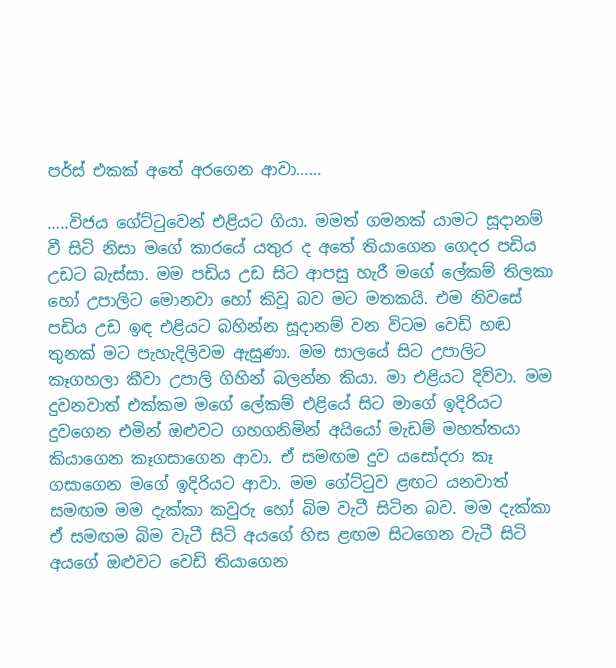පර්ස් එකක් අතේ අරගෙන ආවා……

…..විජය ගේට්ටුවෙන් එළියට ගියා. මමත් ගමනක් යාමට සූදානම් වී සිටි නිසා මගේ කාරයේ යතුර ද අතේ තියාගෙන ගෙදර පඩිය උඩට බැස්සා. මම පඩිය උඩ සිට ආපසු හැරී මගේ ලේකම් තිලකා හෝ උපාලිට මොනවා හෝ කිවූ බව මට මතකයි. එම නිවසේ පඩිය උඩ ඉඳ එළියට බහින්න සූදානම් වන විටම වෙඩි හඬ තුනක් මට පැහැදිලිවම ඇසුණා. මම සාලයේ සිට උපාලිට කෑගහලා කීවා උපාලි ගිහින් බලන්න කියා. මා එළියට දිව්වා. මම දුවනවාත් එක්කම මගේ ලේකම් එළියේ සිට මාගේ ඉදිරියට දුවගෙන එමින් ඔළුවට ගහගනිමින් අයියෝ මැඩම් මහත්තයා කියාගෙන කෑගසාගෙන ආවා. ඒ සමඟම දුව යසෝදරා කෑ ගසාගෙන මගේ ඉදිරියට ආවා. මම ගේට්ටුව ළඟට යනවාත් සමඟම මම දැක්කා කවුරු හෝ බිම වැටී සිටින බව. මම දැක්කා ඒ සමඟම බිම වැටී සිටි අයගේ හිස ළඟම සිටගෙන වැටී සිටි අයගේ ඔළුවට වෙඩි තියාගෙන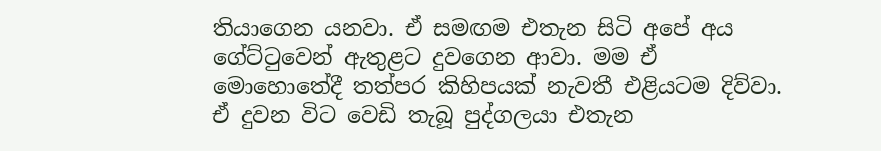තියාගෙන යනවා. ඒ සමඟම එතැන සිටි අපේ අය ගේට්ටුවෙන් ඇතුළට දුවගෙන ආවා. මම ඒ මොහොතේදී තත්පර කිහිපයක් නැවතී එළියටම දිව්වා. ඒ දුවන විට වෙඩි තැබූ පුද්ගලයා එතැන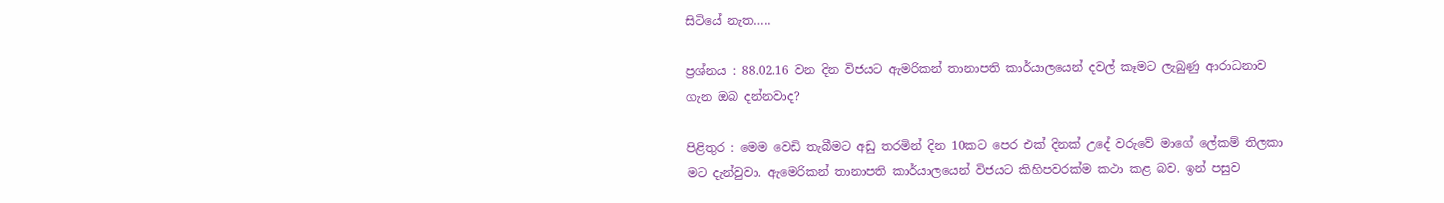සිටියේ නැත…..

ප්‍රශ්නය : 88.02.16 වන දින විජයට ඇමරිකන් තානාපති කාර්යාලයෙන් දවල් කෑමට ලැබුණු ආරාධනාව ගැන ඔබ දන්නවාද?

පිළිතුර : මෙම වෙඩි තැබීමට අඩු තරමින් දින 10කට පෙර එක් දිනක් උදේ වරුවේ මාගේ ලේකම් තිලකා මට දැන්වුවා. ඇමෙරිකන් තානාපති කාර්යාලයෙන් විජයට කිහිපවරක්ම කථා කළ බව. ඉන් පසුව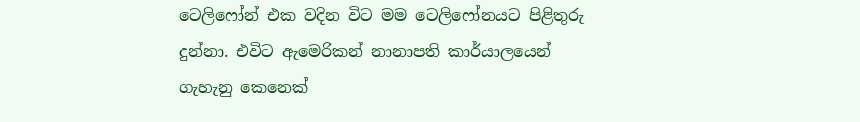ටෙලිෆෝන් එක වදින විට මම ටෙලිෆෝනයට පිළිතුරු දුන්නා. එවිට ඇමෙරිකන් නානාපති කාර්යාලයෙන් ගැහැනු කෙනෙක්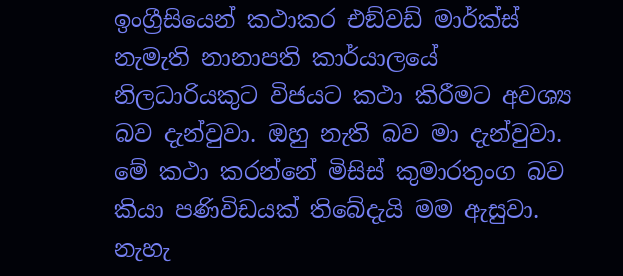ඉංග්‍රීසියෙන් කථාකර එඞ්වඩ් මාර්ක්ස් නැමැති නානාපති කාර්යාලයේ නිලධාරියකුට විජයට කථා කිරීමට අවශ්‍ය බව දැන්වුවා. ඔහු නැති බව මා දැන්වුවා. මේ කථා කරන්නේ මිසිස් කුමාරතුංග බව කියා පණිවිඩයක් තිබේදැයි මම ඇසුවා. නැහැ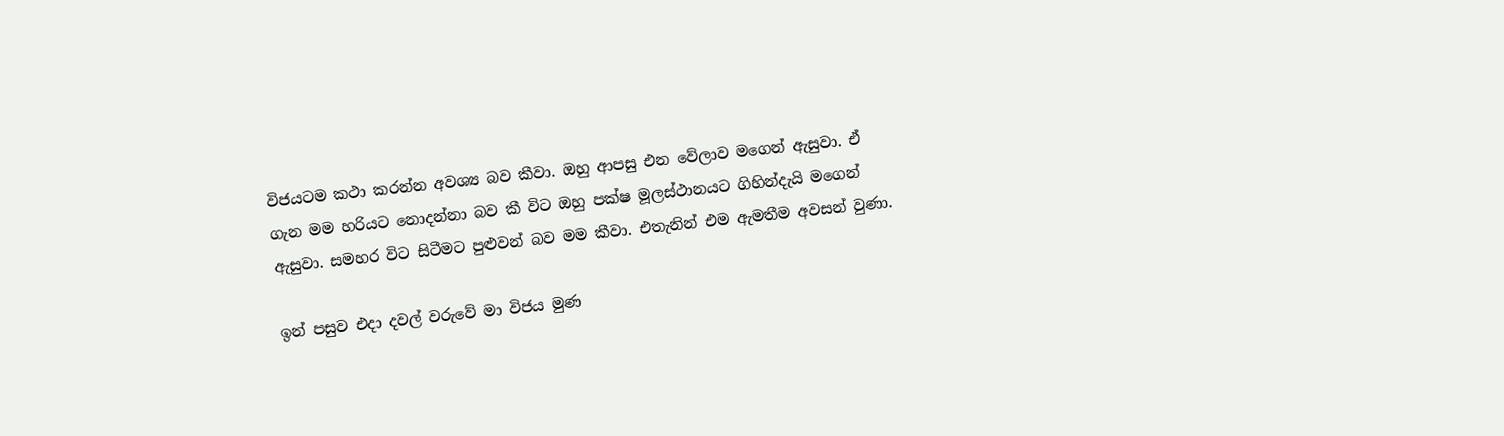විජයටම කථා කරන්න අවශ්‍ය බව කීවා. ඔහු ආපසු එන වේලාව මගෙන් ඇසුවා. ඒ ගැන මම හරියට නොදන්නා බව කී විට ඔහු පක්ෂ මූලස්ථානයට ගිහින්දැයි මගෙන් ඇසුවා. සමහර විට සිටීමට පුළුවන් බව මම කීවා. එතැනින් එම ඇමතීම අවසන් වුණා.

ඉන් පසුව එදා දවල් වරුවේ මා විජය මුණ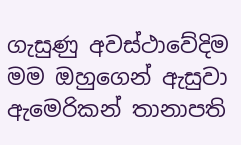ගැසුණු අවස්ථාවේදිම මම ඔහුගෙන් ඇසුවා ඇමෙරිකන් තානාපති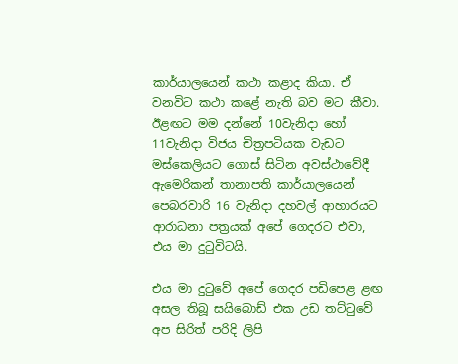කාර්යාලයෙන් කථා කළාද කියා. ඒ වනවිට කථා කළේ නැති බව මට කීවා. ඊළඟට මම දන්නේ 10වැනිදා හෝ 11වැනිදා විජය චිත්‍රපටියක වැඩට මස්කෙලියට ගොස් සිටින අවස්ථාවේදී ඇමෙරිකන් තානාපති කාර්යාලයෙන් පෙබරවාරි 16 වැනිදා දහවල් ආහාරයට ආරාධනා පත්‍රයක් අපේ ගෙදරට එවා, එය මා දුටුවිටයි.

එය මා දුටුවේ අපේ ගෙදර පඩිපෙළ ළඟ අසල තිබූ සයිබොඩ් එක උඩ තට්ටුවේ අප සිරිත් පරිදි ලිපි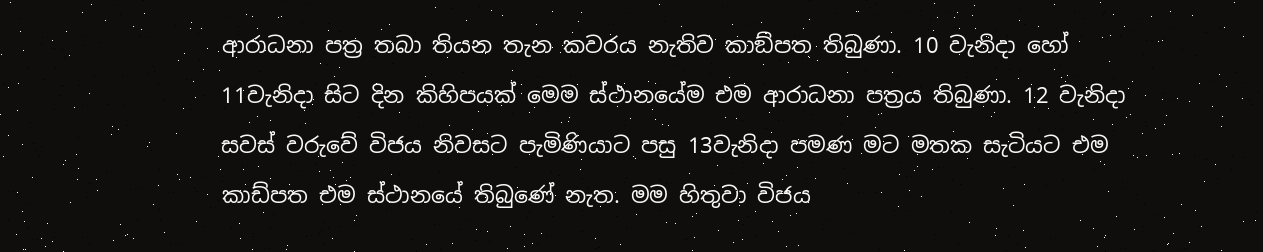ආරාධනා පත්‍ර තබා තියන තැන කවරය නැතිව කාඞ්පත තිබුණා. 10 වැනිදා හෝ 11වැනිදා සිට දින කිහිපයක් මෙම ස්ථානයේම එම ආරාධනා පත්‍රය තිබුණා. 12 වැනිදා සවස් වරුවේ විජය නිවසට පැමිණියාට පසු 13වැනිදා පමණ මට මතක සැටියට එම කාඩ්පත එම ස්ථානයේ තිබුණේ නැත. මම හිතුවා විජය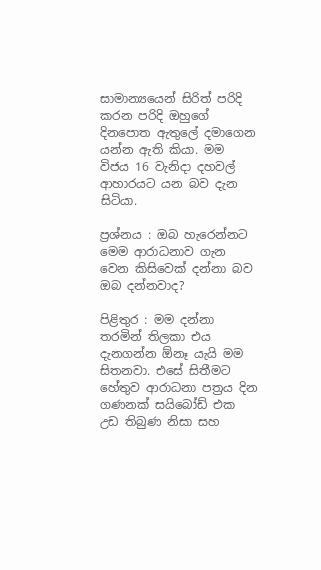සාමාන්‍යයෙන් සිරිත් පරිදි කරන පරිදි ඔහුගේ දිනපොත ඇතුලේ දමාගෙන යන්න ඇති කියා. මම විජය 16 වැනිදා දහවල් ආහාරයට යන බව දැන සිටියා.

ප්‍රශ්නය : ඔබ හැරෙන්නට මෙම ආරාධනාව ගැන වෙන කිසිවෙක් දන්නා බව ඔබ දන්නවාද?

පිළිතුර : මම දන්නා තරමින් තිලකා එය දැනගන්න ඕනෑ යැයි මම සිතනවා. එසේ සිතීමට හේතුව ආරාධනා පත්‍රය දින ගණනක් සයිබෝඩ් එක උඩ තිබුණ නිසා සහ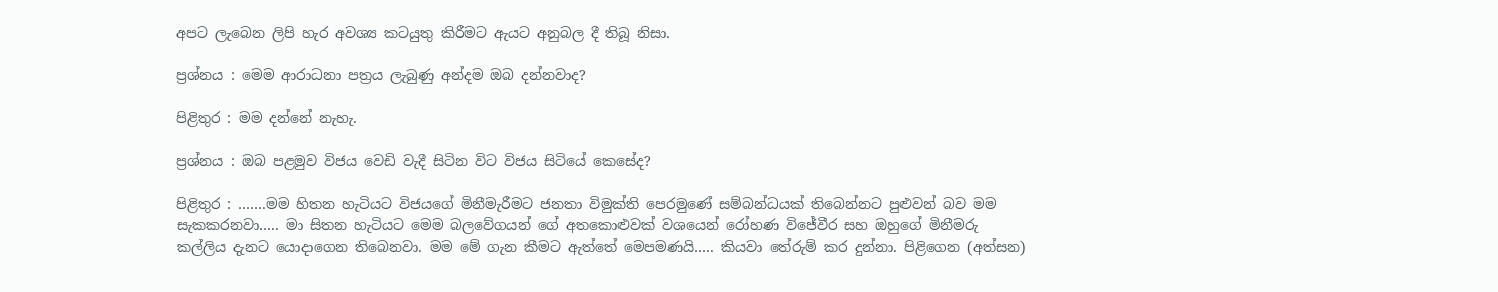අපට ලැබෙන ලිපි හැර අවශ්‍ය කටයුතු කිරීමට ඇයට අනුබල දී තිබූ නිසා.

ප්‍රශ්නය : මෙම ආරාධනා පත්‍රය ලැබුණු අන්දම ඔබ දන්නවාද?

පිළිතුර : මම දන්නේ නැහැ.

ප්‍රශ්නය : ඔබ පළමුව විජය වෙඩි වැදී සිටින විට විජය සිටියේ කෙසේද?

පිළිතුර : …….මම හිතන හැටියට විජයගේ මිනීමැරීමට ජනතා විමුක්ති පෙරමුණේ සම්බන්ධයක් තිබෙන්නට පුළුවන් බව මම සැකකරනවා….. මා සිතන හැටියට මෙම බලවේගයන් ගේ අතකොළුවක් වශයෙන් රෝහණ විජේවීර සහ ඔහුගේ මිනීමරු කල්ලිය දැනට යොදාගෙන තිබෙනවා. මම මේ ගැන කීමට ඇත්තේ මෙපමණයි….. කියවා තේරුම් කර දුන්නා. පිළිගෙන (අත්සන)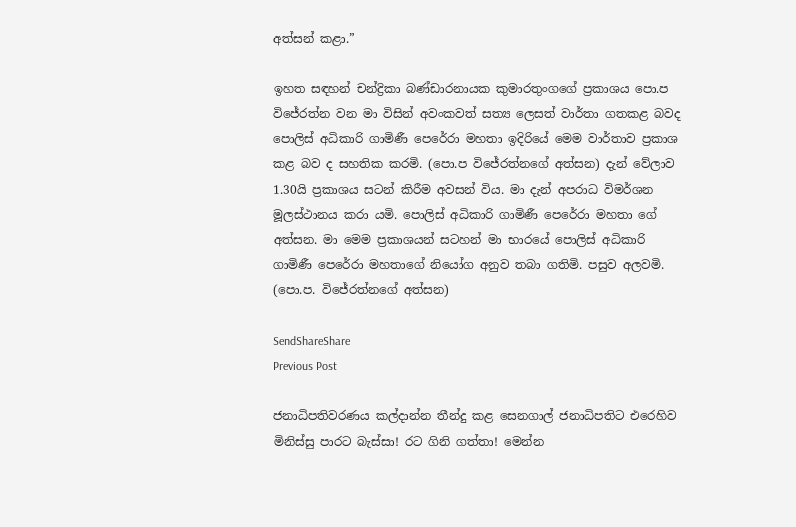අත්සන් කළා.”

ඉහත සඳහන් චන්ද්‍රිකා බණ්ඩාරනායක කුමාරතුංගගේ ප්‍රකාශය පො.ප විජේරත්න වන මා විසින් අවංකවත් සත්‍ය ලෙසත් වාර්තා ගතකළ බවද පොලිස් අධිකාරි ගාමිණී පෙරේරා මහතා ඉදිරියේ මෙම වාර්තාව ප්‍රකාශ කළ බව ද සහතික කරමි. (පො.ප විජේරත්නගේ අත්සන) දැන් වේලාව 1.30යි ප්‍රකාශය සටන් කිරීම අවසන් විය. මා දැන් අපරාධ විමර්ශන මූලස්ථානය කරා යමි. පොලිස් අධිකාරි ගාමිණී පෙරේරා මහතා ගේ අත්සන. මා මෙම ප්‍රකාශයන් සටහන් මා භාරයේ පොලිස් අධිකාරි ගාමිණී පෙරේරා මහතාගේ නියෝග අනුව තබා ගතිමි. පසුව අලවමි. (පො.ප. විජේරත්නගේ අත්සන)

SendShareShare
Previous Post

ජනාධිපතිවරණය කල්දාන්න තීන්දු කළ සෙනගාල් ජනාධිපතිට එරෙහිව මිනිස්සු පාරට බැස්සා! රට ගිනි ගත්තා! මෙන්න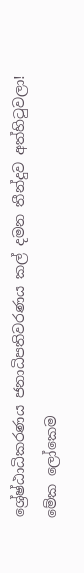ශ්‍රේෂ්ඨාධිකරණය ජනාධිපතිවරණය කල් දමන තීන්දුව අත්හිටුවලා! මේක ලෝකෙම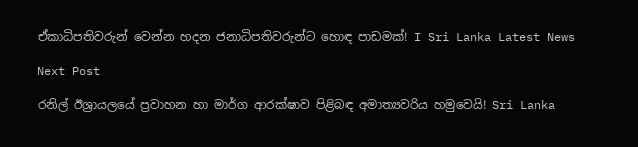ඒකාධිපතිවරුන් වෙන්න හදන ජනාධිපතිවරුන්ට හොඳ පාඩමක්! I Sri Lanka Latest News

Next Post

රනිල් ඊශ්‍රායලයේ ප්‍රවාහන හා මාර්ග ආරක්ෂාව පිළිබඳ අමාත්‍යවරිය හමුවෙයි! Sri Lanka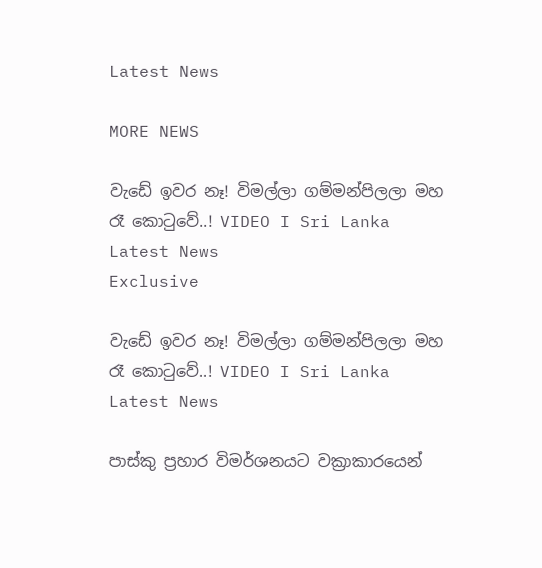Latest News

MORE NEWS

වැඩේ ඉවර නෑ! විමල්ලා ගම්මන්පිලලා මහ රෑ කොටුවේ..! VIDEO I Sri Lanka Latest News
Exclusive

වැඩේ ඉවර නෑ! විමල්ලා ගම්මන්පිලලා මහ රෑ කොටුවේ..! VIDEO I Sri Lanka Latest News

පාස්කු ප්‍රහාර විමර්ශනයට වක්‍රාකාරයෙන්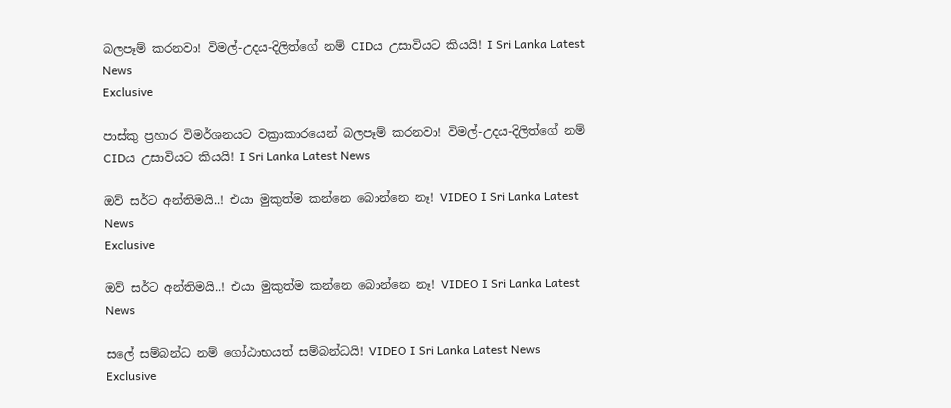බලපෑම් කරනවා! විමල්-උදය-දිලිත්ගේ නම් CIDය උසාවියට කියයි! I Sri Lanka Latest News
Exclusive

පාස්කු ප්‍රහාර විමර්ශනයට වක්‍රාකාරයෙන් බලපෑම් කරනවා! විමල්-උදය-දිලිත්ගේ නම් CIDය උසාවියට කියයි! I Sri Lanka Latest News

ඔව් සර්ට අන්තිමයි..! එයා මුකුත්ම කන්නෙ බොන්නෙ නෑ! VIDEO I Sri Lanka Latest News
Exclusive

ඔව් සර්ට අන්තිමයි..! එයා මුකුත්ම කන්නෙ බොන්නෙ නෑ! VIDEO I Sri Lanka Latest News

සලේ සම්බන්ධ නම් ගෝඨාභයත් සම්බන්ධයි! VIDEO I Sri Lanka Latest News
Exclusive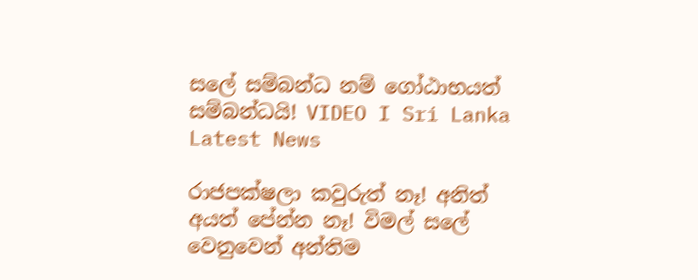සලේ සම්බන්ධ නම් ගෝඨාභයත් සම්බන්ධයි! VIDEO I Sri Lanka Latest News

රාජපක්ෂලා කවුරුත් නෑ! අනිත් අයත් පේන්න නෑ! විමල් සලේ වෙනුවෙන් අන්තිම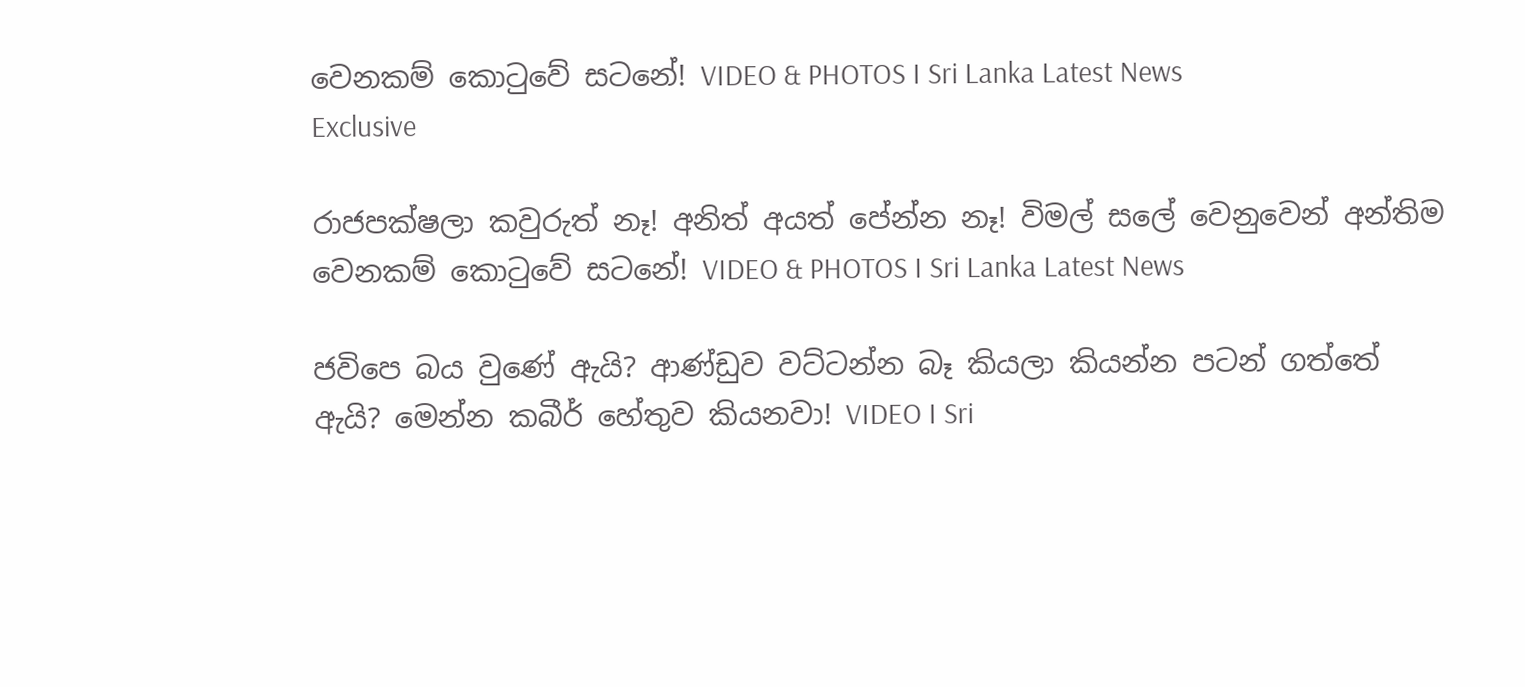වෙනකම් කොටුවේ සටනේ! VIDEO & PHOTOS I Sri Lanka Latest News
Exclusive

රාජපක්ෂලා කවුරුත් නෑ! අනිත් අයත් පේන්න නෑ! විමල් සලේ වෙනුවෙන් අන්තිම වෙනකම් කොටුවේ සටනේ! VIDEO & PHOTOS I Sri Lanka Latest News

ජවිපෙ බය වුණේ ඇයි? ආණ්ඩුව වට්ටන්න බෑ කියලා කියන්න පටන් ගත්තේ ඇයි? මෙන්න කබීර් හේතුව කියනවා! VIDEO I Sri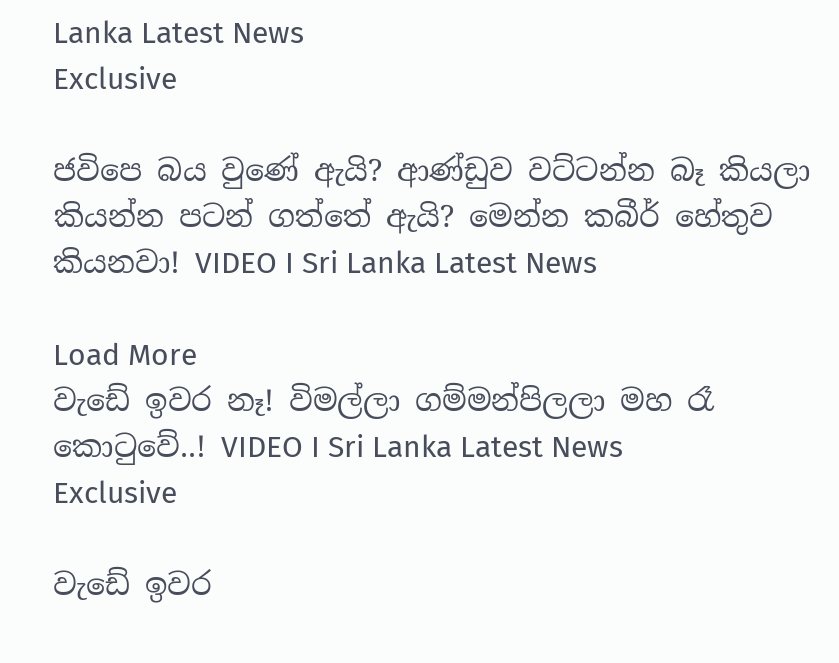Lanka Latest News
Exclusive

ජවිපෙ බය වුණේ ඇයි? ආණ්ඩුව වට්ටන්න බෑ කියලා කියන්න පටන් ගත්තේ ඇයි? මෙන්න කබීර් හේතුව කියනවා! VIDEO I Sri Lanka Latest News

Load More
වැඩේ ඉවර නෑ! විමල්ලා ගම්මන්පිලලා මහ රෑ කොටුවේ..! VIDEO I Sri Lanka Latest News
Exclusive

වැඩේ ඉවර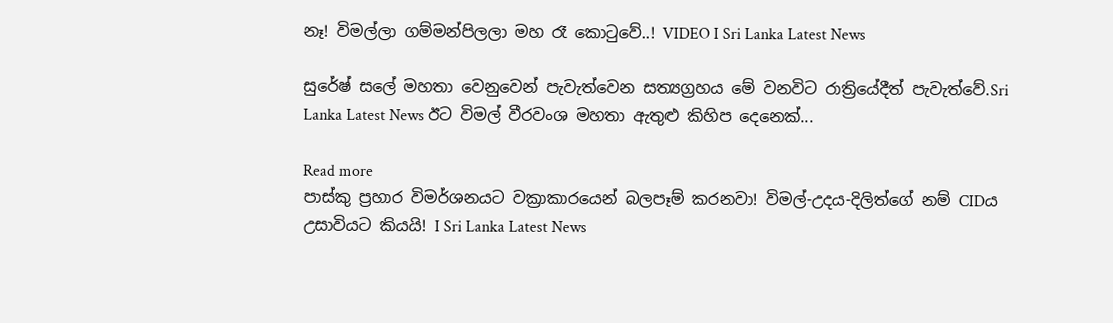නෑ! විමල්ලා ගම්මන්පිලලා මහ රෑ කොටුවේ..! VIDEO I Sri Lanka Latest News

සුරේෂ් සලේ මහතා වෙනුවෙන් පැවැත්වෙන සත්‍යග්‍රහය මේ වනවිට රාත්‍රියේදීත් පැවැත්වේ.Sri Lanka Latest News ඊට විමල් වීරවංශ මහතා ඇතුළු කිහිප දෙනෙක්...

Read more
පාස්කු ප්‍රහාර විමර්ශනයට වක්‍රාකාරයෙන් බලපෑම් කරනවා! විමල්-උදය-දිලිත්ගේ නම් CIDය උසාවියට කියයි! I Sri Lanka Latest News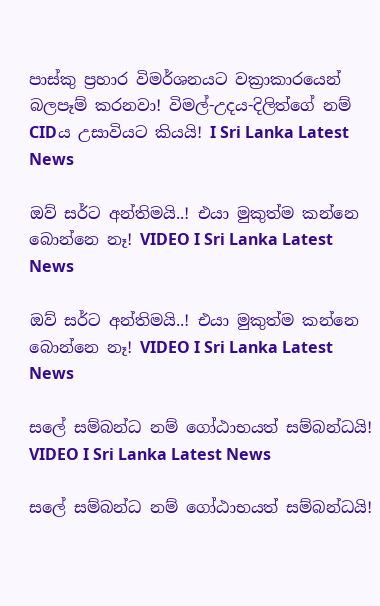පාස්කු ප්‍රහාර විමර්ශනයට වක්‍රාකාරයෙන් බලපෑම් කරනවා! විමල්-උදය-දිලිත්ගේ නම් CIDය උසාවියට කියයි! I Sri Lanka Latest News

ඔව් සර්ට අන්තිමයි..! එයා මුකුත්ම කන්නෙ බොන්නෙ නෑ! VIDEO I Sri Lanka Latest News

ඔව් සර්ට අන්තිමයි..! එයා මුකුත්ම කන්නෙ බොන්නෙ නෑ! VIDEO I Sri Lanka Latest News

සලේ සම්බන්ධ නම් ගෝඨාභයත් සම්බන්ධයි! VIDEO I Sri Lanka Latest News

සලේ සම්බන්ධ නම් ගෝඨාභයත් සම්බන්ධයි!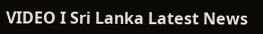VIDEO I Sri Lanka Latest News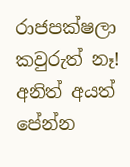රාජපක්ෂලා කවුරුත් නෑ! අනිත් අයත් පේන්න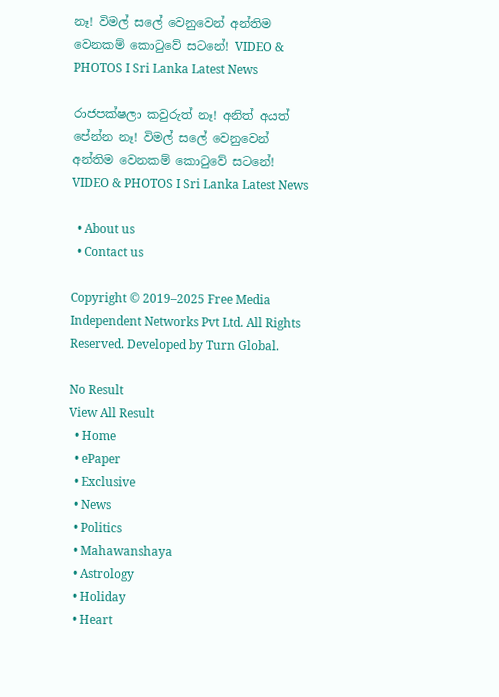නෑ! විමල් සලේ වෙනුවෙන් අන්තිම වෙනකම් කොටුවේ සටනේ! VIDEO & PHOTOS I Sri Lanka Latest News

රාජපක්ෂලා කවුරුත් නෑ! අනිත් අයත් පේන්න නෑ! විමල් සලේ වෙනුවෙන් අන්තිම වෙනකම් කොටුවේ සටනේ! VIDEO & PHOTOS I Sri Lanka Latest News

  • About us
  • Contact us

Copyright © 2019–2025 Free Media Independent Networks Pvt Ltd. All Rights Reserved. Developed by Turn Global.

No Result
View All Result
  • Home
  • ePaper
  • Exclusive
  • News
  • Politics
  • Mahawanshaya
  • Astrology
  • Holiday
  • Heart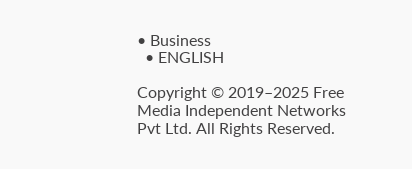• Business
  • ENGLISH

Copyright © 2019–2025 Free Media Independent Networks Pvt Ltd. All Rights Reserved.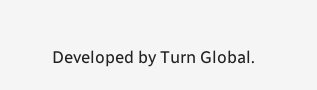Developed by Turn Global.